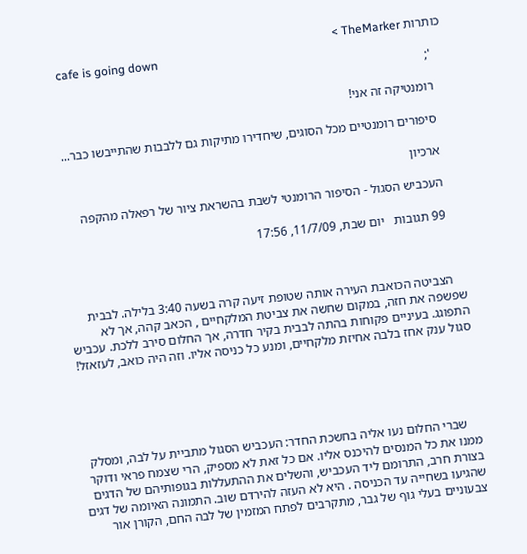כותרות TheMarker >
    cafe is going down
    ';

    רומנטיקה זה אני!

    סיפורים רומנטיים מכל הסוגים, שיחדירו מתיקות גם ללבבות שהתייבשו כבר...

    ארכיון

    העכביש הסגול - הסיפור הרומנטי לשבת בהשראת ציור של רפאלה מהקפה

    99 תגובות   יום שבת, 11/7/09, 17:56



    הצביטה הכואבת העירה אותה שטופת זיעה קרה בשעה 3:40 בלילה. לבבית שפשפה את חזה, במקום שחשה את צביטת המלקחיים , הכאב קהה, אך לא התפוגג. בעיניים פקוחות בהתה לבבית בקיר חדרה, אך החלום סירב ללכת. עכביש סגול ענק אחז בלבה אחיזת מלקחיים, ומנע כל כניסה אליו. וזה היה כואב, לעזאזל!





    שברי החלום נעו אליה בחשכת החדר: העכביש הסגול מתביית על לבה, ומסלק ממנו את כל המנסים להיכנס אליו. אם כל זאת לא מספיק, הרי שצמח פראי ודוקר בצורת חרב, התרומם ליד העכביש, והשלים את ההתעללות בגופותיהם של הדגים שהגיעו בשחייה עד הכניסה . היא לא העזה להירדם שוב. התמונה האיומה של דגים צבעוניים בעלי גוף של גבר, מתקרבים לפתח המזמין של לבה החם, הקורן אור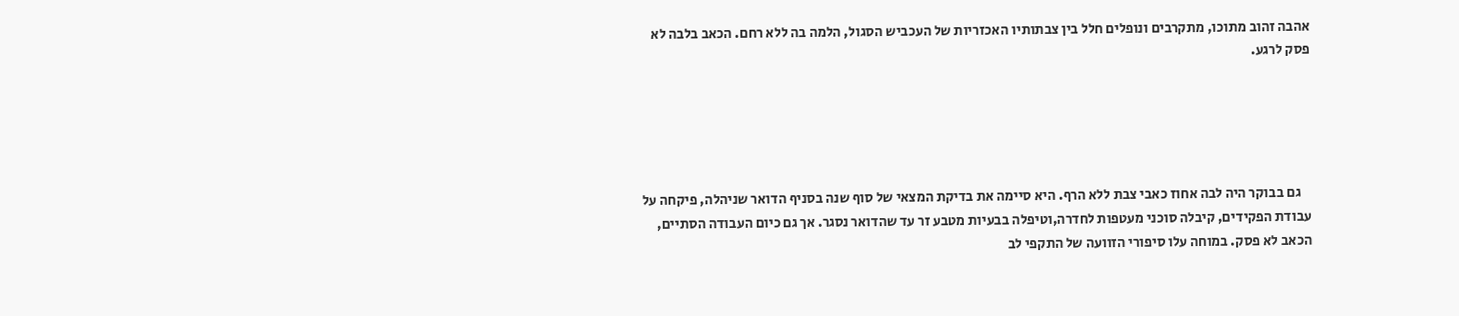אהבה זהוב מתוכו, מתקרבים ונופלים חלל בין צבתותיו האכזריות של העכביש הסגול, הלמה בה ללא רחם. הכאב בלבה לא פסק לרגע.





    גם בבוקר היה לבה אחוז כאבי צבת ללא הרף. היא סיימה את בדיקת המצאי של סוף שנה בסניף הדואר שניהלה, פיקחה על עבודת הפקידים, קיבלה סוכני מעטפות לחדרה,וטיפלה בבעיות מטבע זר עד שהדואר נסגר. אך גם כיום העבודה הסתיים, הכאב לא פסק. במוחה עלו סיפורי הזוועה של התקפי לב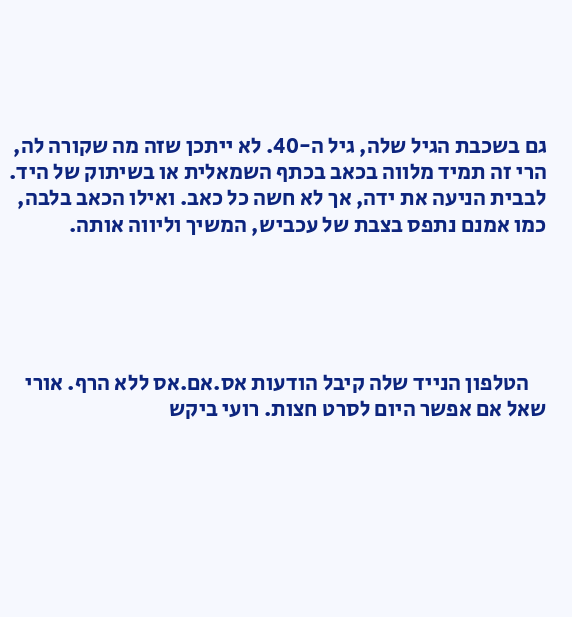גם בשכבת הגיל שלה, גיל ה-40. לא ייתכן שזה מה שקורה לה, הרי זה תמיד מלווה בכאב בכתף השמאלית או בשיתוק של היד. לבבית הניעה את ידה, אך לא חשה כל כאב. ואילו הכאב בלבה, כמו אמנם נתפס בצבת של עכביש, המשיך וליווה אותה.





    הטלפון הנייד שלה קיבל הודעות אס.אם.אס ללא הרף. אורי שאל אם אפשר היום לסרט חצות. רועי ביקש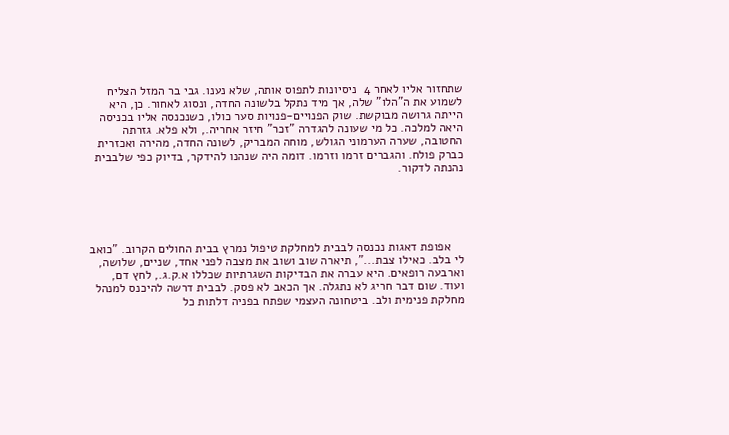שתחזור אליו לאחר 4  ניסיונות לתפוס אותה, שלא נענו. גבי בר המזל הצליח לשמוע את ה"הלו" שלה, אך מיד נתקל בלשונה החדה, ונסוג לאחור. כן, היא הייתה גרושה מבוקשת. שוק הפנויים-פנויות סער כולו, כשנכנסה אליו בכניסה היאה למלכה. כל מי שעונה להגדרה "זכר" חיזר אחריה., ולא פלא. גזרתה החטובה, שערה הערמוני הגולש, מוחה המבריק, לשונה החדה, מהירה ואכזרית כברק פולח. והגברים זרמו וזרמו. דומה היה שנהנו להידקר, בדיוק כפי שלבבית נהנתה לדקור.





    אפופת דאגות נכנסה לבבית למחלקת טיפול נמרץ בבית החולים הקרוב. "כואב לי בלב. כאילו צבת...", תיארה שוב ושוב את מצבה לפני אחד, שניים, שלושה, וארבעה רופאים. היא עברה את הבדיקות השגרתיות שכללו א.ק.ג., לחץ דם, ועוד. שום דבר חריג לא נתגלה. אך הכאב לא פסק. לבבית דרשה להיכנס למנהל מחלקת פנימית ולב. ביטחונה העצמי שפתח בפניה דלתות כל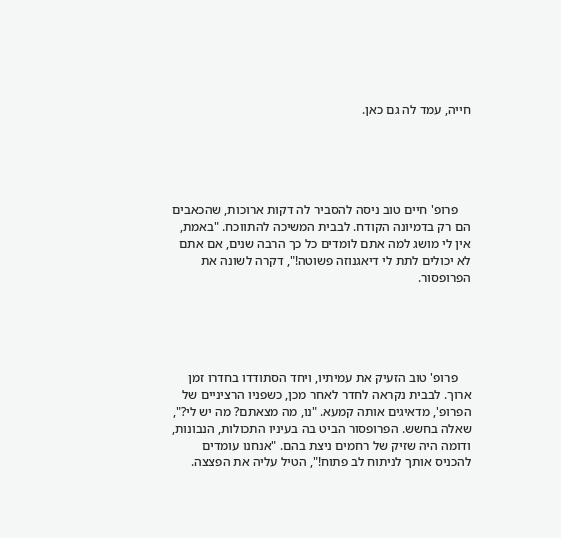חייה, עמד לה גם כאן.





    פרופ' חיים טוב ניסה להסביר לה דקות ארוכות, שהכאבים הם רק בדמיונה הקודח. לבבית המשיכה להתווכח. "באמת, אין לי מושג למה אתם לומדים כל כך הרבה שנים, אם אתם לא יכולים לתת לי דיאגנוזה פשוטה!", דקרה לשונה את הפרופסור.





    פרופ' טוב הזעיק את עמיתיו, ויחד הסתודדו בחדרו זמן ארוך. לבבית נקראה לחדר לאחר מכן, כשפניו הרציניים של הפרופ', מדאיגים אותה קמעא. "נו, מה מצאתם? מה יש לי?", שאלה בחשש. הפרופסור הביט בה בעיניו התכולות, הנבונות, ודומה היה שזיק של רחמים ניצת בהם. "אנחנו עומדים להכניס אותך לניתוח לב פתוח!", הטיל עליה את הפצצה.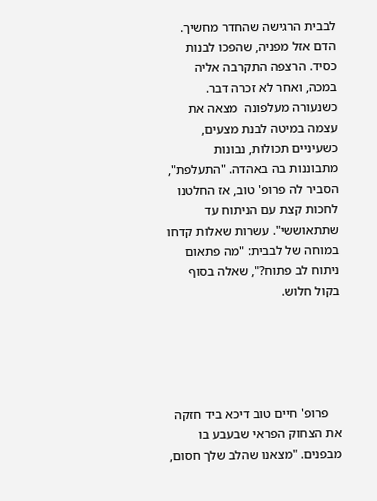לבבית הרגישה שהחדר מחשיך. הדם אזל מפניה, שהפכו לבנות כסיד. הרצפה התקרבה אליה במכה, ואחר לא זכרה דבר. כשנעורה מעלפונה  מצאה את עצמה במיטה לבנת מצעים, כשעיניים תכולות, נבונות מתבוננות בה באהדה. "התעלפת", הסביר לה פרופ' טוב, אז החלטנו לחכות קצת עם הניתוח עד שתתאוששי". עשרות שאלות קדחו במוחה של לבבית: "מה פתאום ניתוח לב פתוח?", שאלה בסוף בקול חלוש.





    פרופ' חיים טוב דיכא ביד חזקה את הצחוק הפראי שבעבע בו מבפנים. "מצאנו שהלב שלך חסום,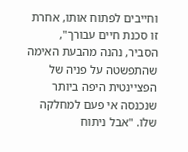וחייבים לפתוח אותו, אחרת זו סכנת חיים עבורך", הסביר, נהנה מהבעת האימה שהתפשטה על פניה של הפציינטית היפה ביותר שנכנסה אי פעם למחלקה שלו. "אבל ניתוח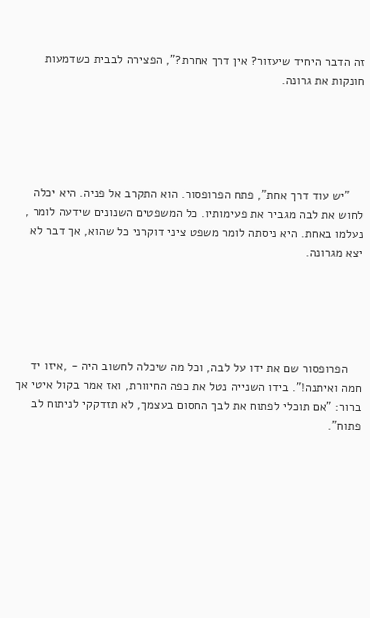זה הדבר היחיד שיעזור? אין דרך אחרת?", הפצירה לבבית כשדמעות חונקות את גרונה.





    "יש עוד דרך אחת", פתח הפרופסור. הוא התקרב אל פניה. היא יכלה לחוש את לבה מגביר את פעימותיו. כל המשפטים השנונים שידעה לומר , נעלמו באחת. היא ניסתה לומר משפט ציני דוקרני כל שהוא, אך דבר לא יצא מגרונה.





    הפרופסור שם את ידו על לבה, וכל מה שיכלה לחשוב היה - ,איזו יד חמה ואיתנה!". בידו השנייה נטל את כפה החיוורת, ואז אמר בקול איטי אך ברור: "אם תוכלי לפתוח את לבך החסום בעצמך, לא תזדקקי לניתוח לב פתוח".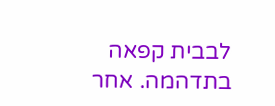לבבית קפאה בתדהמה. אחר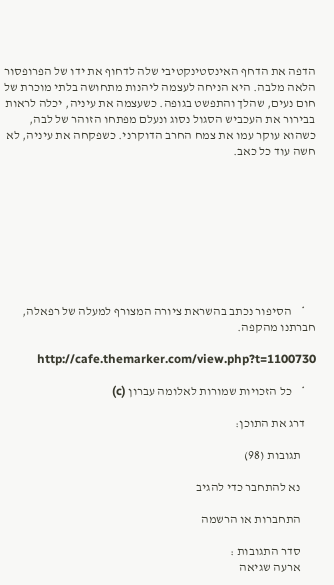הדפה את הדחף האינסטינקטיבי שלה לדחוף את ידו של הפרופסור הלאה מלבה. היא הניחה לעצמה ליהנות מתחושה בלתי מוכרת של חום נעים, שהלך והתפשט בגופה. כשעצמה את עיניה, יכלה לראות בבירור את העכביש הסגול נסוג ונעלם מפתחו הזוהר של לבה, כשהוא עוקר עמו את צמח החרב הדוקרני. כשפקחה את עיניה, לא חשה עוד כל כאב.









    *    הסיפור נכתב בהשראת ציורה המצורף למעלה של רפאלה, חברתנו מהקפה.

           http://cafe.themarker.com/view.php?t=1100730

    *    כל הזכויות שמורות לאלומה עברון (c)

    דרג את התוכן:

      תגובות (98)

      נא להתחבר כדי להגיב

      התחברות או הרשמה

      סדר התגובות :
      ארעה שגיאה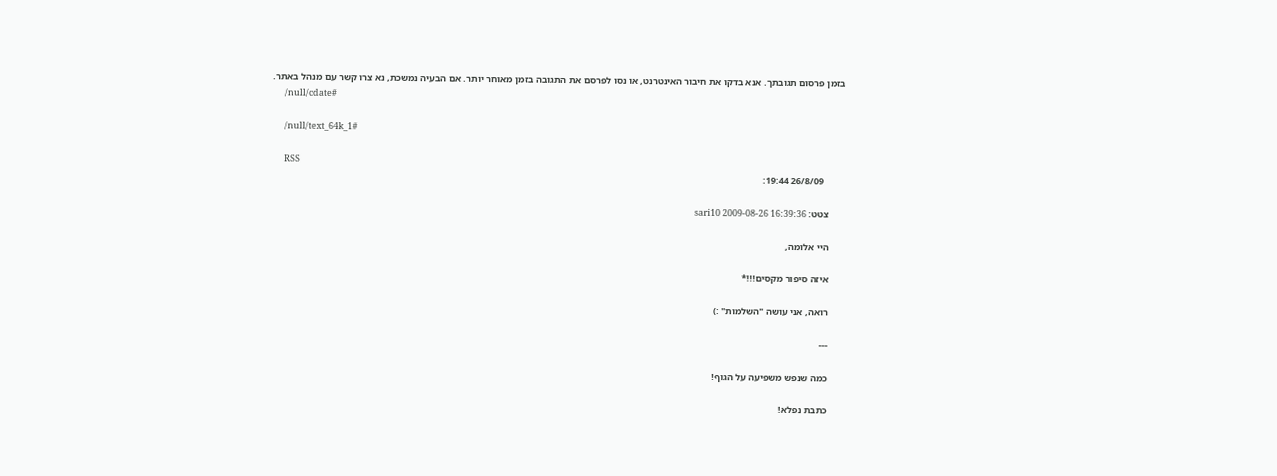בזמן פרסום תגובתך. אנא בדקו את חיבור האינטרנט, או נסו לפרסם את התגובה בזמן מאוחר יותר. אם הבעיה נמשכת, נא צרו קשר עם מנהל באתר.
      /null/cdate#

      /null/text_64k_1#

      RSS
        26/8/09 19:44:

      צטט: sari10 2009-08-26 16:39:36

      היי אלומה,

      איזה סיפור מקסים!!!*

      רואה, אני עושה "השלמות" :)

      ---

      כמה שנפש משפיעה על הגוף!

      כתבת נפלא!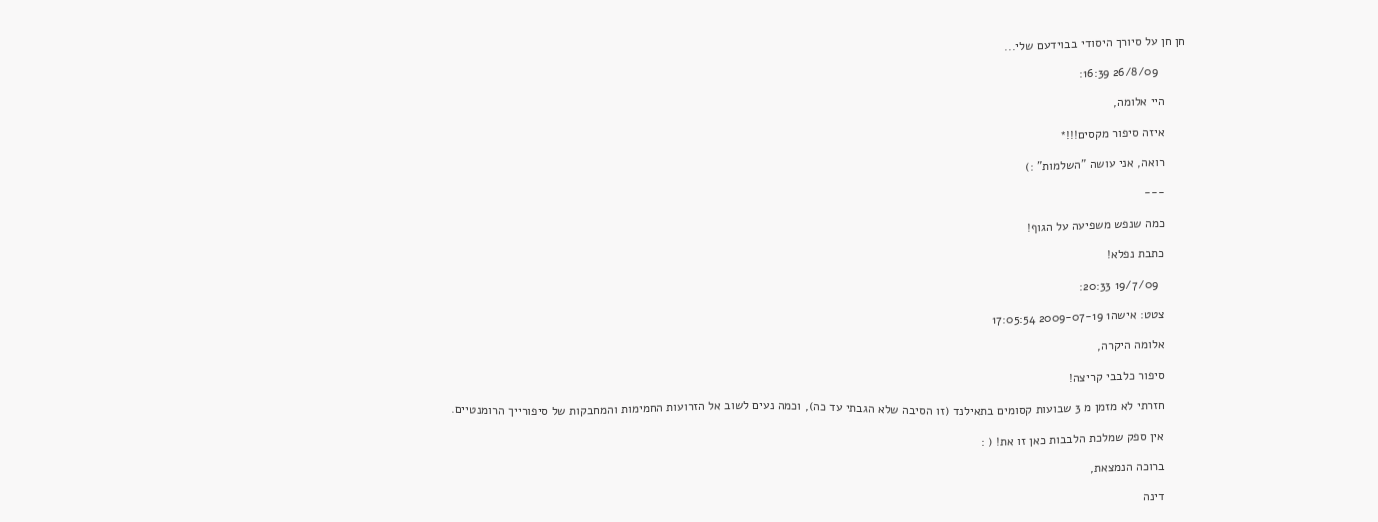חן חן על סיורך היסודי בבוידעם שלי...

        26/8/09 16:39:

      היי אלומה,

      איזה סיפור מקסים!!!*

      רואה, אני עושה "השלמות" :)

      ---

      כמה שנפש משפיעה על הגוף!

      כתבת נפלא!

        19/7/09 20:33:

      צטט: אישה1 2009-07-19 17:05:54

      אלומה היקרה,

      סיפור כלבבי קריצה!

      חזרתי לא מזמן מ 3 שבועות קסומים בתאילנד (זו הסיבה שלא הגבתי עד כה), וכמה נעים לשוב אל הזרועות החמימות והמחבקות של סיפורייך הרומנטיים.

      אין ספק שמלכת הלבבות כאן זו את! ( :

      ברוכה הנמצאת,

      דינה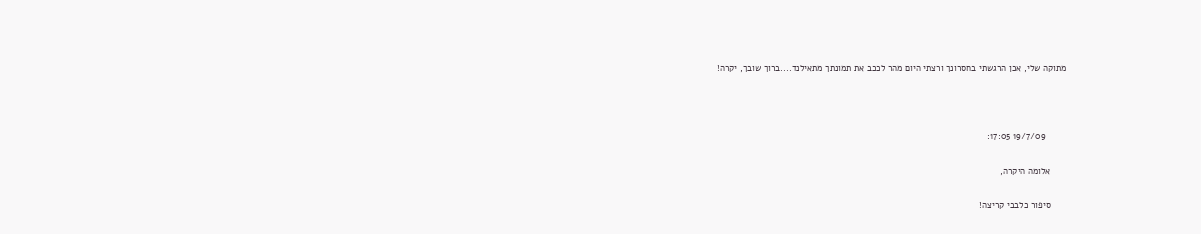מתוקה שלי, אכן הרגשתי בחסרונך ורצתי היום מהר לככב את תמונתך מתאילנד....ברוך שובך, יקרה!



        19/7/09 17:05:

      אלומה היקרה,

      סיפור כלבבי קריצה!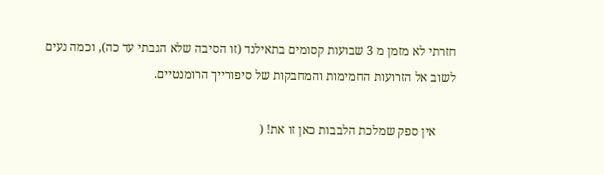חזרתי לא מזמן מ 3 שבועות קסומים בתאילנד (זו הסיבה שלא הגבתי עד כה), וכמה נעים לשוב אל הזרועות החמימות והמחבקות של סיפורייך הרומנטיים.

      אין ספק שמלכת הלבבות כאן זו את! (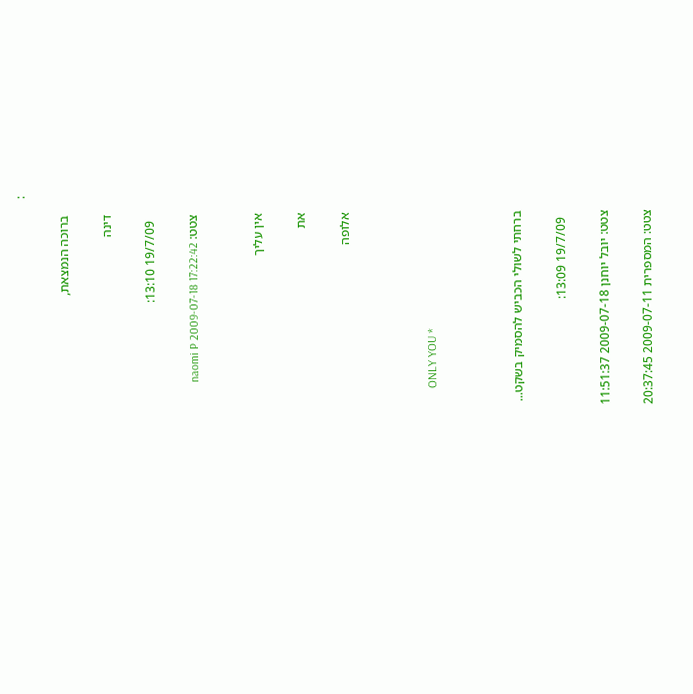:

      ברוכה הנמצאת,

      דינה

        19/7/09 13:10:

      צטט: naomi P 2009-07-18 17:22:42


      אין עליך

      את

      אלופה



      ONLY YOU *



      ברחתי לשולי הכביש להסמיק בשקט...

        19/7/09 13:09:

      צטט: יובל יוחנן 2009-07-18 11:51:37

      צטט: המספרית 2009-07-11 20:37:45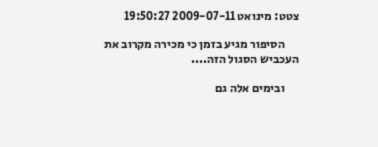צטט: מינואט 2009-07-11 19:50:27

      הסיפור מגיע בזמן כי מכירה מקרוב את העכביש הסגול הזה....

      ובימים אלה גם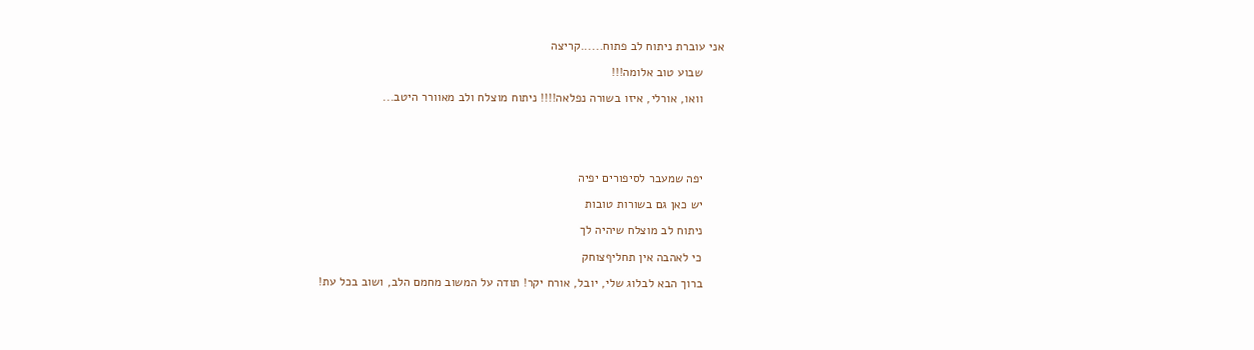אני עוברת ניתוח לב פתוח......קריצה

      שבוע טוב אלומה!!!

      וואו, אורלי, איזו בשורה נפלאה!!!! ניתוח מוצלח ולב מאוורר היטב...





      יפה שמעבר לסיפורים יפיה

      יש כאן גם בשורות טובות

      ניתוח לב מוצלח שיהיה לך

      כי לאהבה אין תחליףצוחק

      ברוך הבא לבלוג שלי, יובל, אורח יקר! תודה על המשוב מחמם הלב, ושוב בכל עת!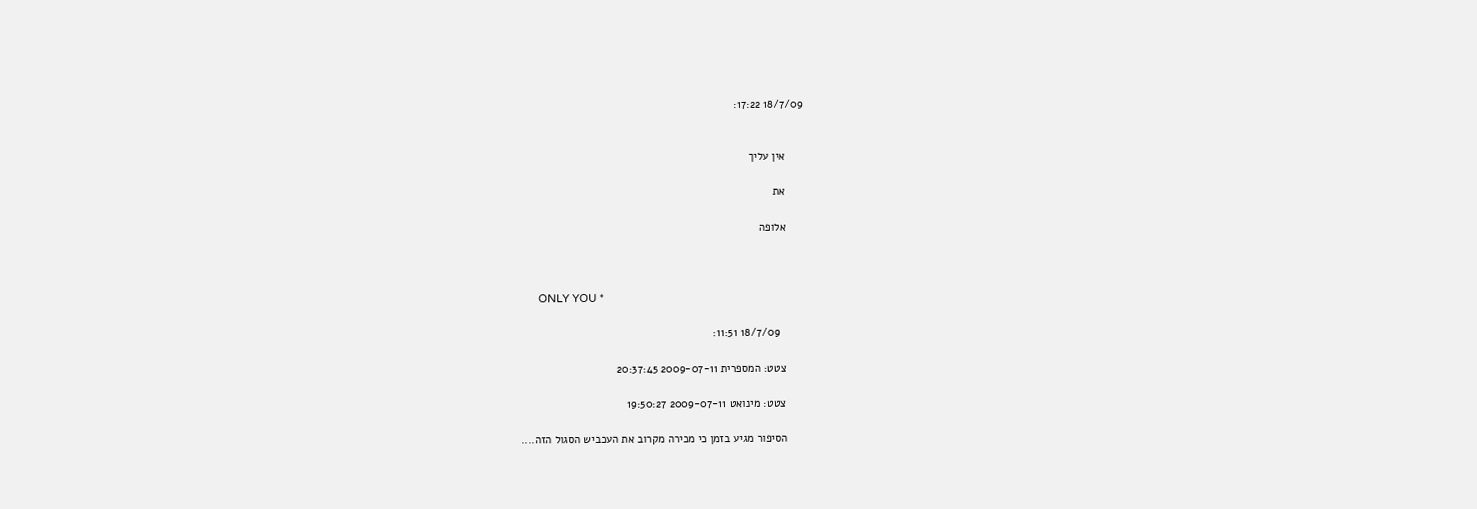18/7/09 17:22:


      אין עליך

      את

      אלופה



      ONLY YOU *

        18/7/09 11:51:

      צטט: המספרית 2009-07-11 20:37:45

      צטט: מינואט 2009-07-11 19:50:27

      הסיפור מגיע בזמן כי מכירה מקרוב את העכביש הסגול הזה....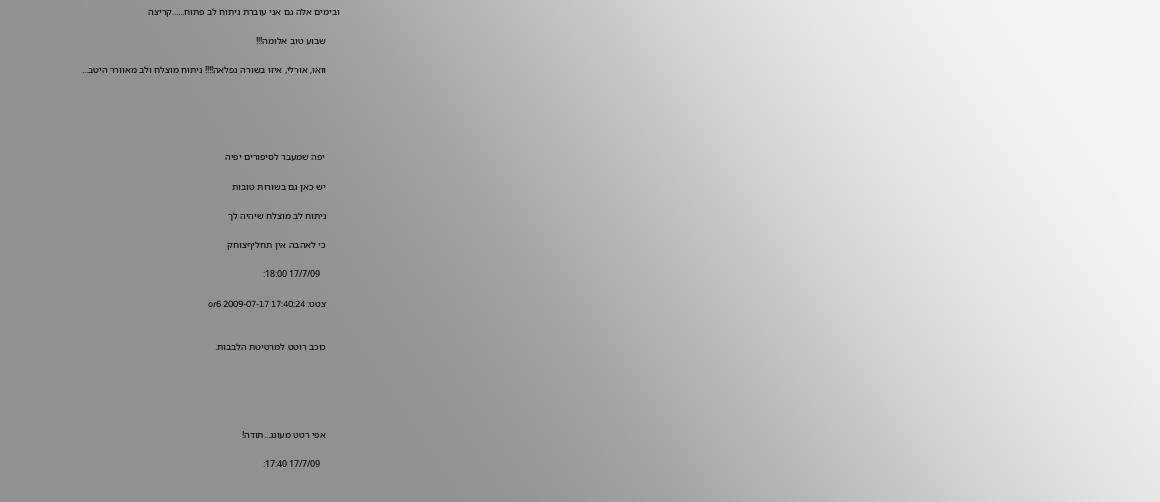ובימים אלה גם אני עוברת ניתוח לב פתוח......קריצה

      שבוע טוב אלומה!!!

      וואו, אורלי, איזו בשורה נפלאה!!!! ניתוח מוצלח ולב מאוורר היטב...





      יפה שמעבר לסיפורים יפיה

      יש כאן גם בשורות טובות

      ניתוח לב מוצלח שיהיה לך

      כי לאהבה אין תחליףצוחק

        17/7/09 18:00:

      צטט: or6 2009-07-17 17:40:24


      כוכב רוטט למרטיטת הלבבות.





      אפי רטט מעונג...תודה!

        17/7/09 17:40: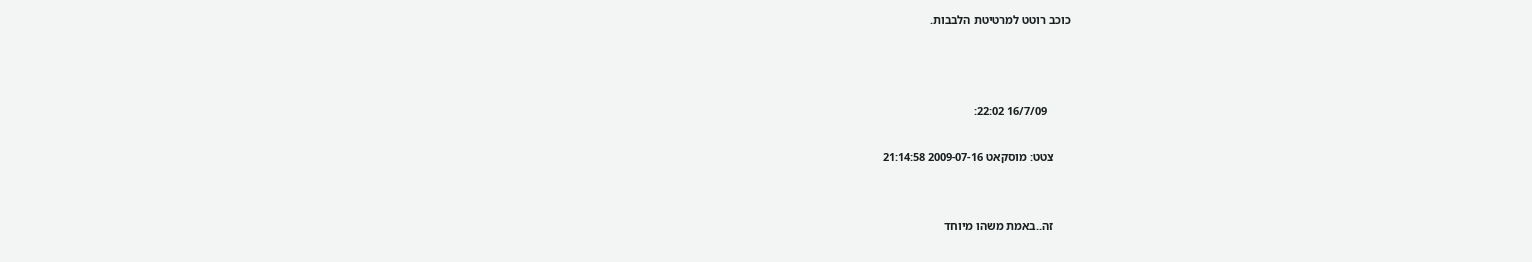כוכב רוטט למרטיטת הלבבות.



        16/7/09 22:02:

      צטט: מוסקאט 2009-07-16 21:14:58


      זה..באמת משהו מיוחד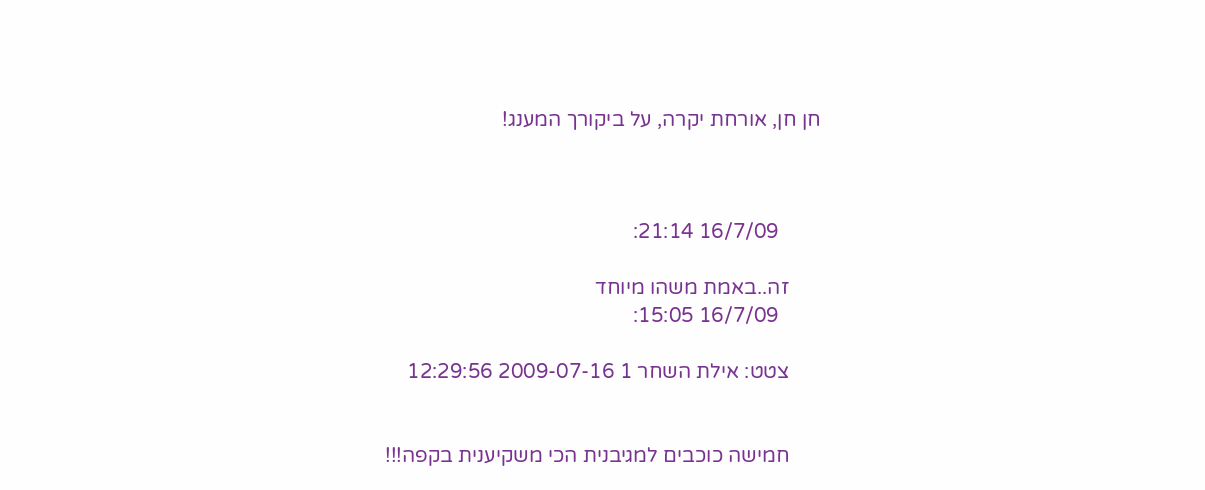חן חן, אורחת יקרה, על ביקורך המענג!



        16/7/09 21:14:

      זה..באמת משהו מיוחד
        16/7/09 15:05:

      צטט: אילת השחר 1 2009-07-16 12:29:56


      חמישה כוכבים למגיבנית הכי משקיענית בקפה!!!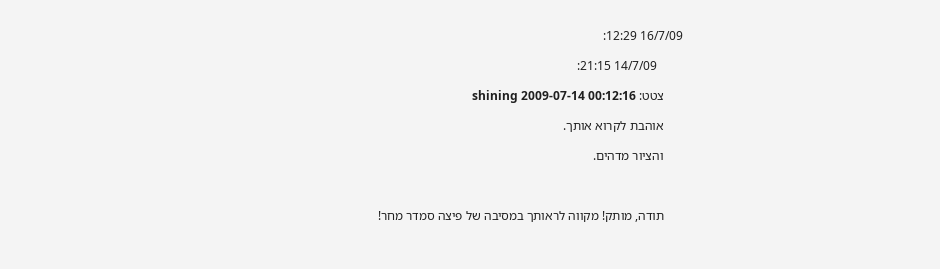16/7/09 12:29:

        14/7/09 21:15:

      צטט: shining 2009-07-14 00:12:16

      אוהבת לקרוא אותך.

      והציור מדהים.



      תודה, מותק! מקווה לראותך במסיבה של פיצה סמדר מחר!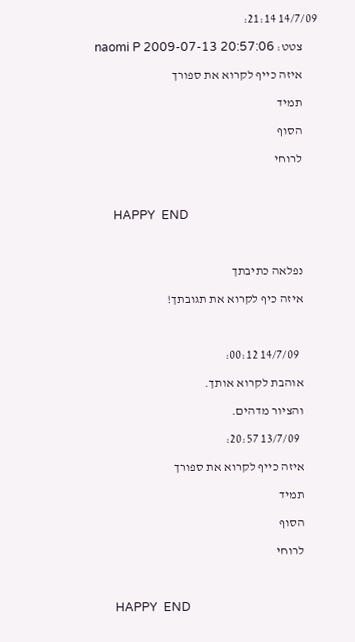14/7/09 21:14:

      צטט: naomi P 2009-07-13 20:57:06

      איזה כייף לקרוא את ספורך

      תמיד

      הסוף

      לרוחי



      HAPPY  END



      נפלאה כתיבתך

      איזה כיף לקרוא את תגובתך!



        14/7/09 00:12:

      אוהבת לקרוא אותך.

      והציור מדהים.

        13/7/09 20:57:

      איזה כייף לקרוא את ספורך

      תמיד

      הסוף

      לרוחי



      HAPPY  END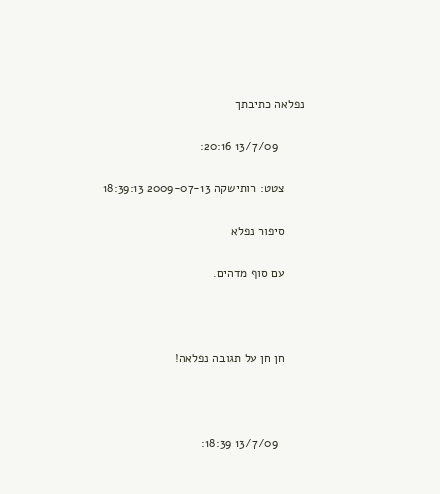נפלאה כתיבתך

        13/7/09 20:16:

      צטט: רותישקה 2009-07-13 18:39:13

      סיפור נפלא

      עם סוף מדהים.



      חן חן על תגובה נפלאה!



        13/7/09 18:39: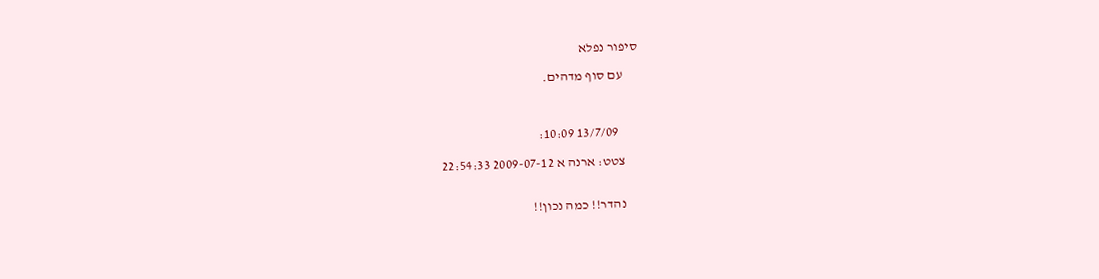סיפור נפלא

      עם סוף מדהים.



        13/7/09 10:09:

      צטט: ארנה א 2009-07-12 22:54:33


      נהדר!! כמה נכון!!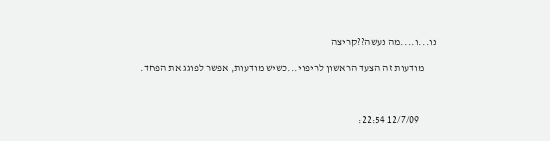נו...ו....מה נעשה??קריצה

      מודעות זה הצעד הראשון לריפוי...כשיש מודעות, אפשר לפוגג את הפחד.



        12/7/09 22:54: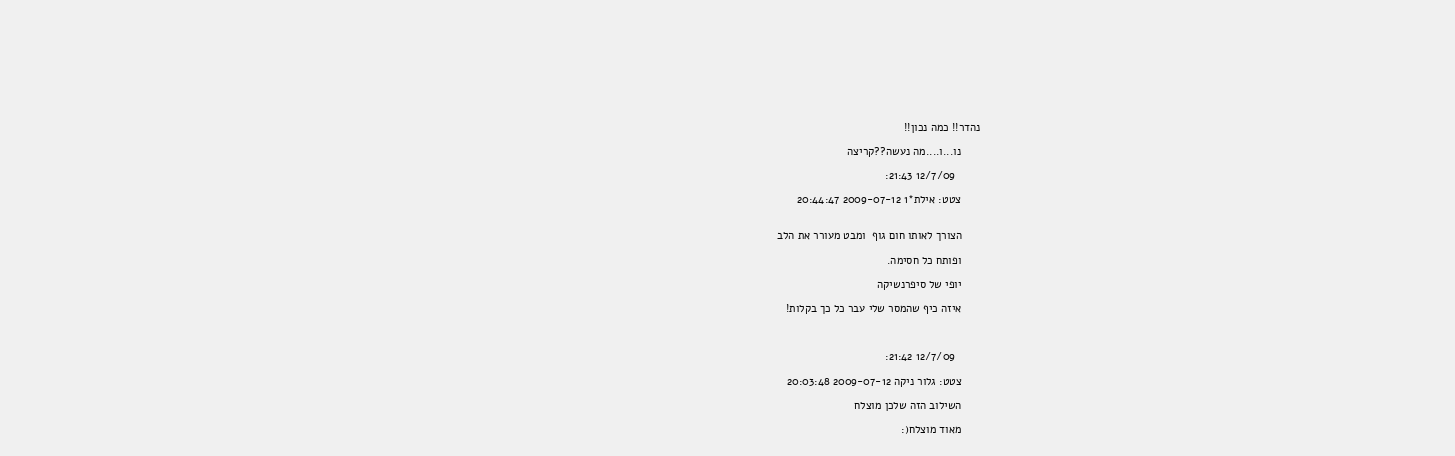נהדר!! כמה נכון!!

      נו...ו....מה נעשה??קריצה

        12/7/09 21:43:

      צטט: אילת*1 2009-07-12 20:44:47


      הצורך לאותו חום גוף  ומבט מעורר את הלב

      ופותח כל חסימה.

      יופי של סיפרנשיקה

      איזה כיף שהמסר שלי עבר כל כך בקלות!



        12/7/09 21:42:

      צטט: גלור ניקה 2009-07-12 20:03:48

      השילוב הזה שלכן מוצלח

      מאוד מוצלח(: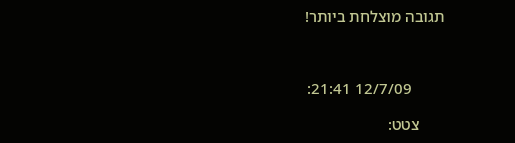תגובה מוצלחת ביותר!



        12/7/09 21:41:

      צטט: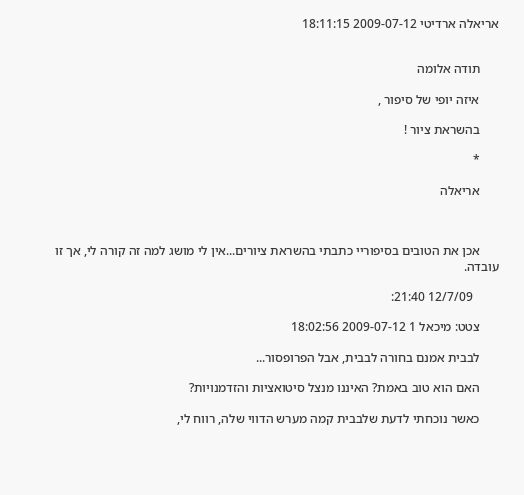אריאלה ארדיטי 2009-07-12 18:11:15


      תודה אלומה

      איזה יופי של סיפור ,

      בהשראת ציור !

      *

      אריאלה



      אכן את הטובים בסיפוריי כתבתי בהשראת ציורים...אין לי מושג למה זה קורה לי, אך זו עובדה.

        12/7/09 21:40:

      צטט: מיכאל 1 2009-07-12 18:02:56

      לבבית אמנם בחורה לבבית, אבל הפרופסור...

      האם הוא טוב באמת? האיננו מנצל סיטואציות והזדמנויות?

      כאשר נוכחתי לדעת שלבבית קמה מערש הדווי שלה, רווח לי,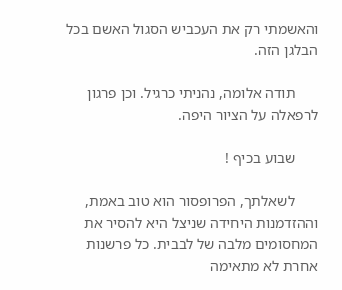והאשמתי רק את העכביש הסגול האשם בכל הבלגן הזה.

      תודה אלומה, נהניתי כרגיל. וכן פרגון לרפאלה על הציור היפה.

      שבוע בכיף !

      לשאלתך, הפרופסור הוא טוב באמת, וההזדמנות היחידה שניצל היא להסיר את המחסומים מלבה של לבבית. כל פרשנות אחרת לא מתאימה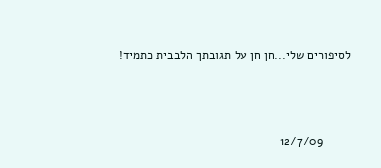לסיפורים שלי...חן חן על תגובתך הלבבית כתמיד!



        12/7/09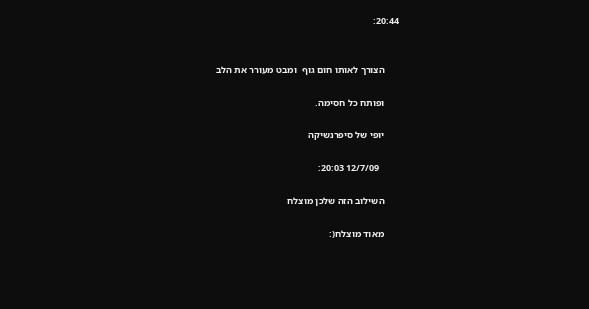20:44:


      הצורך לאותו חום גוף  ומבט מעורר את הלב

      ופותח כל חסימה.

      יופי של סיפרנשיקה

        12/7/09 20:03:

      השילוב הזה שלכן מוצלח

      מאוד מוצלח(: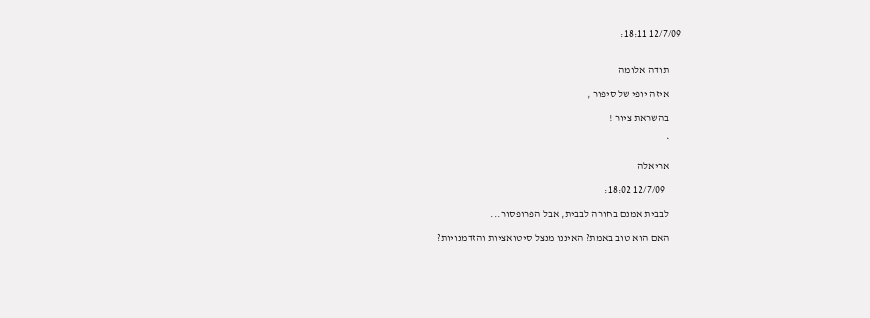12/7/09 18:11:


      תודה אלומה

      איזה יופי של סיפור ,

      בהשראת ציור !

      *

      אריאלה

        12/7/09 18:02:

      לבבית אמנם בחורה לבבית, אבל הפרופסור...

      האם הוא טוב באמת? האיננו מנצל סיטואציות והזדמנויות?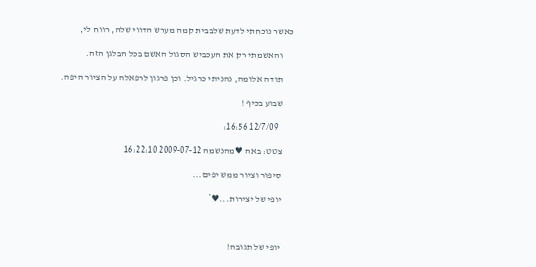כאשר נוכחתי לדעת שלבבית קמה מערש הדווי שלה, רווח לי,

      והאשמתי רק את העכביש הסגול האשם בכל הבלגן הזה.

      תודה אלומה, נהניתי כרגיל. וכן פרגון לרפאלה על הציור היפה.

      שבוע בכיף !

        12/7/09 16:56:

      צטט: באה ♥מהנשמה 2009-07-12 16:22:10

      סיפור וציור ממש יפים...

      יופי של יצירות...♥*



      יופי של תגובה!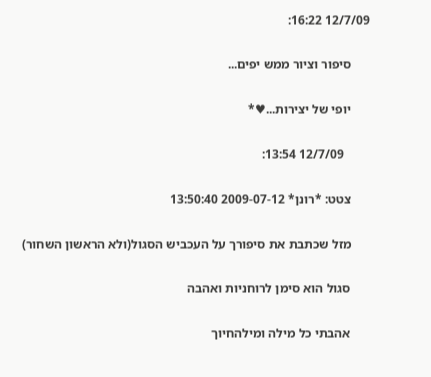12/7/09 16:22:

      סיפור וציור ממש יפים...

      יופי של יצירות...♥*

        12/7/09 13:54:

      צטט: *רונן* 2009-07-12 13:50:40

      מזל שכתבת את סיפורך על העכביש הסגול(ולא הראשון השחור)

      סגול הוא סימן לרוחניות ואהבה

      אהבתי כל מילה ומילהחיוך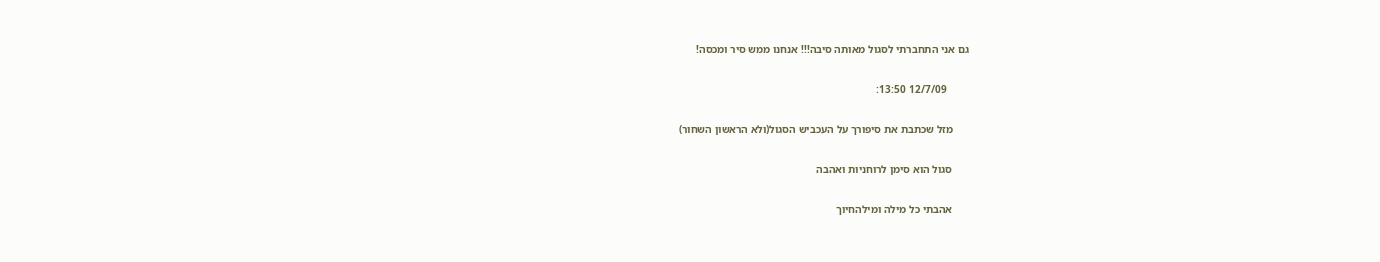גם אני התחברתי לסגול מאותה סיבה!!! אנחנו ממש סיר ומכסה!

        12/7/09 13:50:

      מזל שכתבת את סיפורך על העכביש הסגול(ולא הראשון השחור)

      סגול הוא סימן לרוחניות ואהבה

      אהבתי כל מילה ומילהחיוך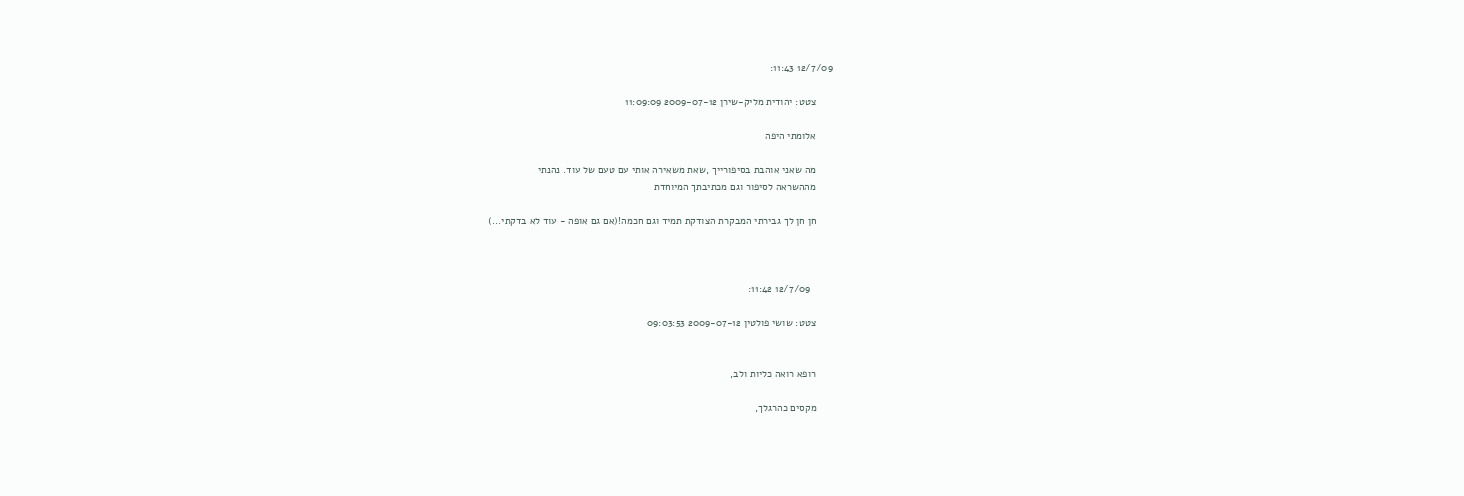12/7/09 11:43:

      צטט: יהודית מליק-שירן 2009-07-12 11:09:09

      אלומתי היפה

      מה שאני אוהבת בסיפורייך ,שאת משאירה אותי עם טעם של עוד. נהנתי
      מההשראה לסיפור וגם מכתיבתך המיוחדת

      חן חן לך גבירתי המבקרת הצודקת תמיד וגם חכמה!(אם גם אופה - עוד לא בדקתי...)



        12/7/09 11:42:

      צטט: שושי פולטין 2009-07-12 09:03:53


      רופא רואה כליות ולב,

      מקסים כהרגלך,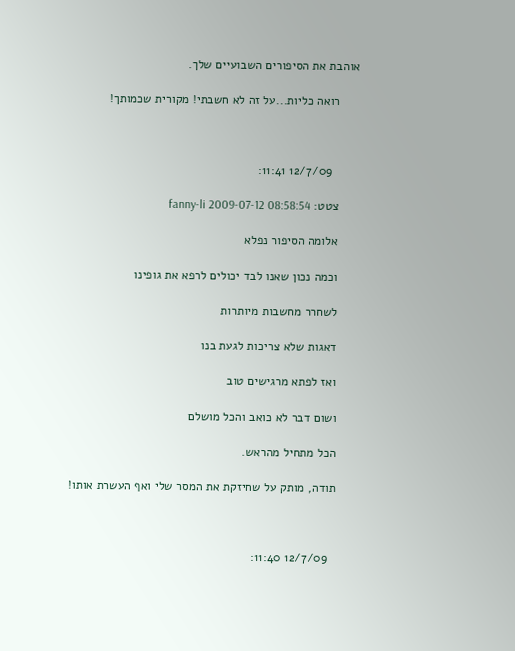אוהבת את הסיפורים השבועיים שלך.

      רואה כליות...על זה לא חשבתי! מקורית שכמותך!



        12/7/09 11:41:

      צטט: fanny-li 2009-07-12 08:58:54

      אלומה הסיפור נפלא

      וכמה נכון שאנו לבד יכולים לרפא את גופינו

      לשחרר מחשבות מיותרות

      דאגות שלא צריכות לגעת בנו

      ואז לפתא מרגישים טוב

      ושום דבר לא כואב והכל מושלם

      הכל מתחיל מהראש.

      תודה, מותק על שחיזקת את המסר שלי ואף העשרת אותו!



        12/7/09 11:40: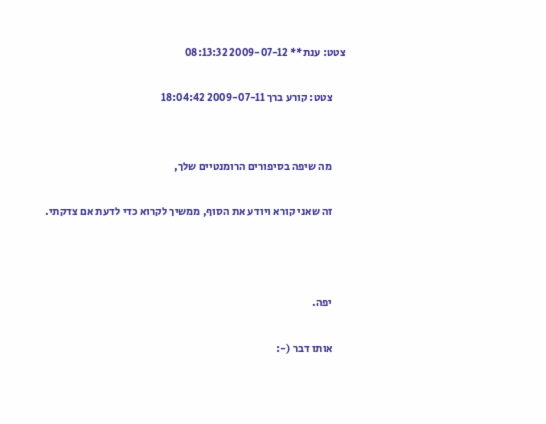צטט: ענת** 2009-07-12 08:13:32

      צטט: קורע ברך 2009-07-11 18:04:42


      מה שיפה בסיפורים הרומנטיים שלך,

      זה שאני קורא ויודע את הסוף, ממשיך לקרוא כדי לדעת אם צדקתי.



      יפה.

      אותו דבר (-: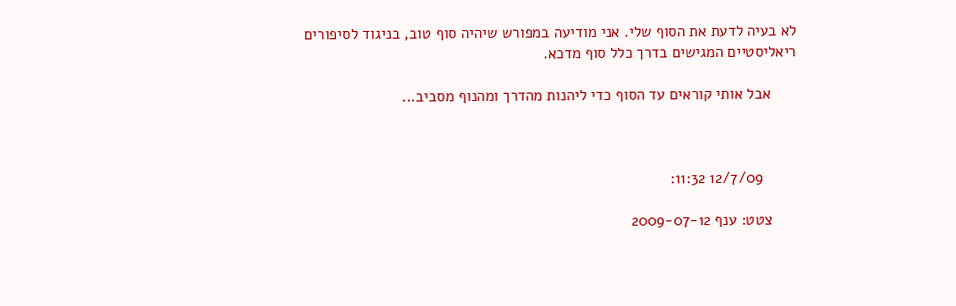לא בעיה לדעת את הסוף שלי. אני מודיעה במפורש שיהיה סוף טוב, בניגוד לסיפורים ריאליסטיים המגישים בדרך כלל סוף מדכא.

      אבל אותי קוראים עד הסוף כדי ליהנות מהדרך ומהנוף מסביב...



        12/7/09 11:32:

      צטט: ענף 2009-07-12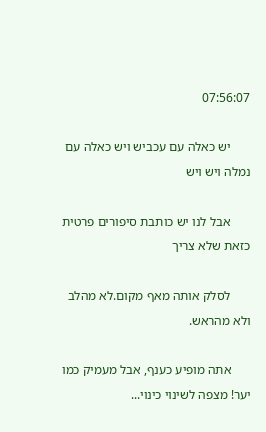07:56:07

      יש כאלה עם עכביש ויש כאלה עם נמלה ויש ויש

      אבל לנו יש כותבת סיפורים פרטית כזאת שלא צריך

      לסלק אותה מאף מקום.לא מהלב ולא מהראש.

      אתה מופיע כענף, אבל מעמיק כמו יער! מצפה לשינוי כינוי...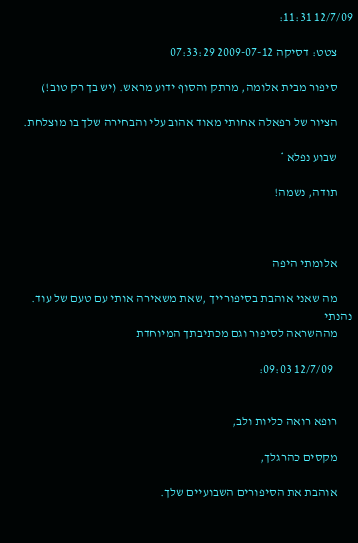12/7/09 11:31:

      צטט: דסיקה 2009-07-12 07:33:29

      סיפור מבית אלומה, מרתק והסוף ידוע מראש. (יש בך רק טוב!)

      הציור של רפאלה אחותי מאוד אהוב עלי והבחירה שלך בו מוצלחת.

      שבוע נפלא *

      תודה, נשמה!



      אלומתי היפה

      מה שאני אוהבת בסיפורייך ,שאת משאירה אותי עם טעם של עוד. נהנתי
      מההשראה לסיפור וגם מכתיבתך המיוחדת

        12/7/09 09:03:


      רופא רואה כליות ולב,

      מקסים כהרגלך,

      אוהבת את הסיפורים השבועיים שלך.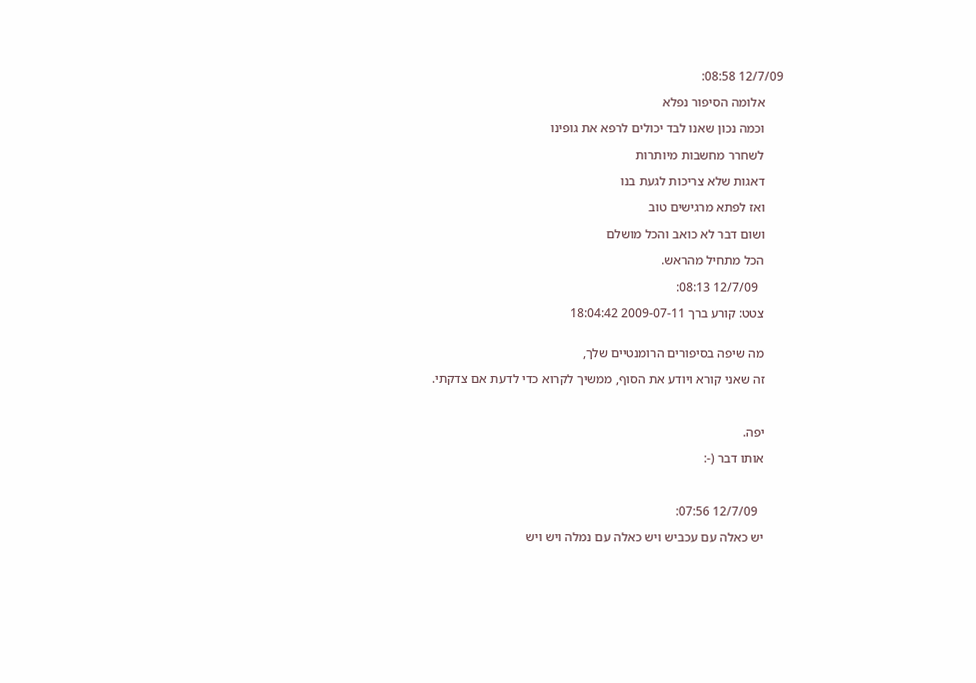12/7/09 08:58:

      אלומה הסיפור נפלא

      וכמה נכון שאנו לבד יכולים לרפא את גופינו

      לשחרר מחשבות מיותרות

      דאגות שלא צריכות לגעת בנו

      ואז לפתא מרגישים טוב

      ושום דבר לא כואב והכל מושלם

      הכל מתחיל מהראש.

        12/7/09 08:13:

      צטט: קורע ברך 2009-07-11 18:04:42


      מה שיפה בסיפורים הרומנטיים שלך,

      זה שאני קורא ויודע את הסוף, ממשיך לקרוא כדי לדעת אם צדקתי.



      יפה.

      אותו דבר (-:



        12/7/09 07:56:

      יש כאלה עם עכביש ויש כאלה עם נמלה ויש ויש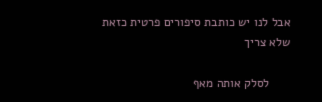אבל לנו יש כותבת סיפורים פרטית כזאת שלא צריך

      לסלק אותה מאף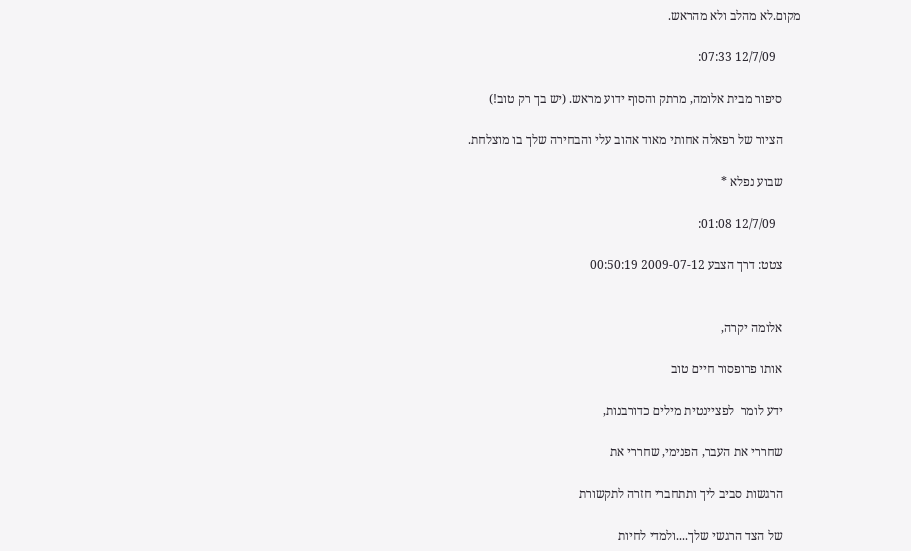מקום.לא מהלב ולא מהראש.

        12/7/09 07:33:

      סיפור מבית אלומה, מרתק והסוף ידוע מראש. (יש בך רק טוב!)

      הציור של רפאלה אחותי מאוד אהוב עלי והבחירה שלך בו מוצלחת.

      שבוע נפלא *

        12/7/09 01:08:

      צטט: דרך הצבע 2009-07-12 00:50:19


      אלומה יקרה,

      אותו פרופסור חיים טוב

      ידע לומר  לפציינטית מילים כדורבנות,

      שחררי את העבר, הפנימי, שחררי את

      הרגשות סביב ליך ותתחברי חזרה לתקשורת

      של הצד הרגשי שלך....ולמדי לחיות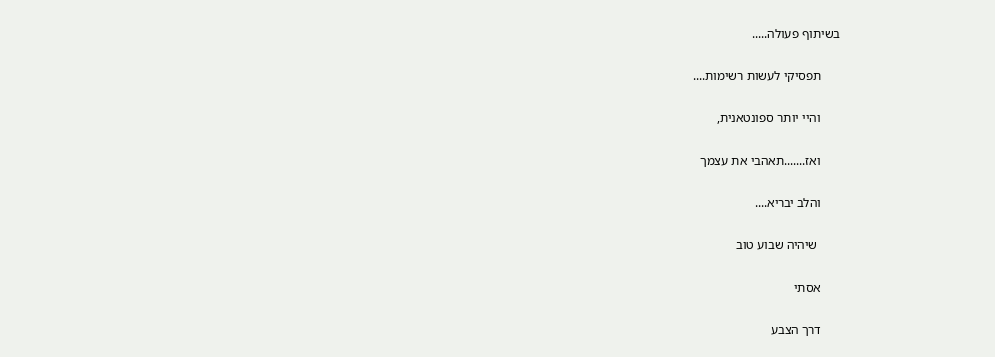בשיתוף פעולה.....

      תפסיקי לעשות רשימות....

      והיי יותר ספונטאנית,

      ואז.......תאהבי את עצמך

      והלב יבריא....

       שיהיה שבוע טוב

      אסתי

      דרך הצבע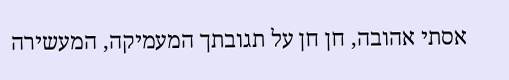אסתי אהובה, חן חן על תגובתך המעמיקה, המעשירה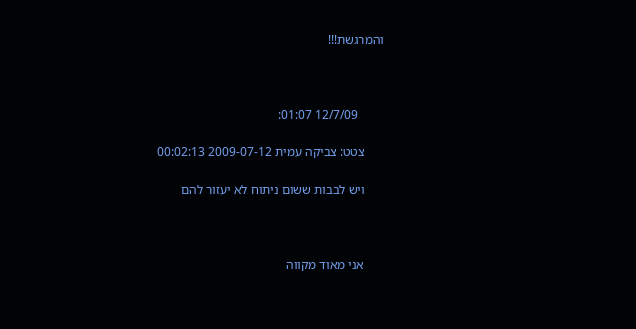והמרגשת!!!



        12/7/09 01:07:

      צטט: צביקה עמית 2009-07-12 00:02:13

      ויש לבבות ששום ניתוח לא יעזור להם



      אני מאוד מקווה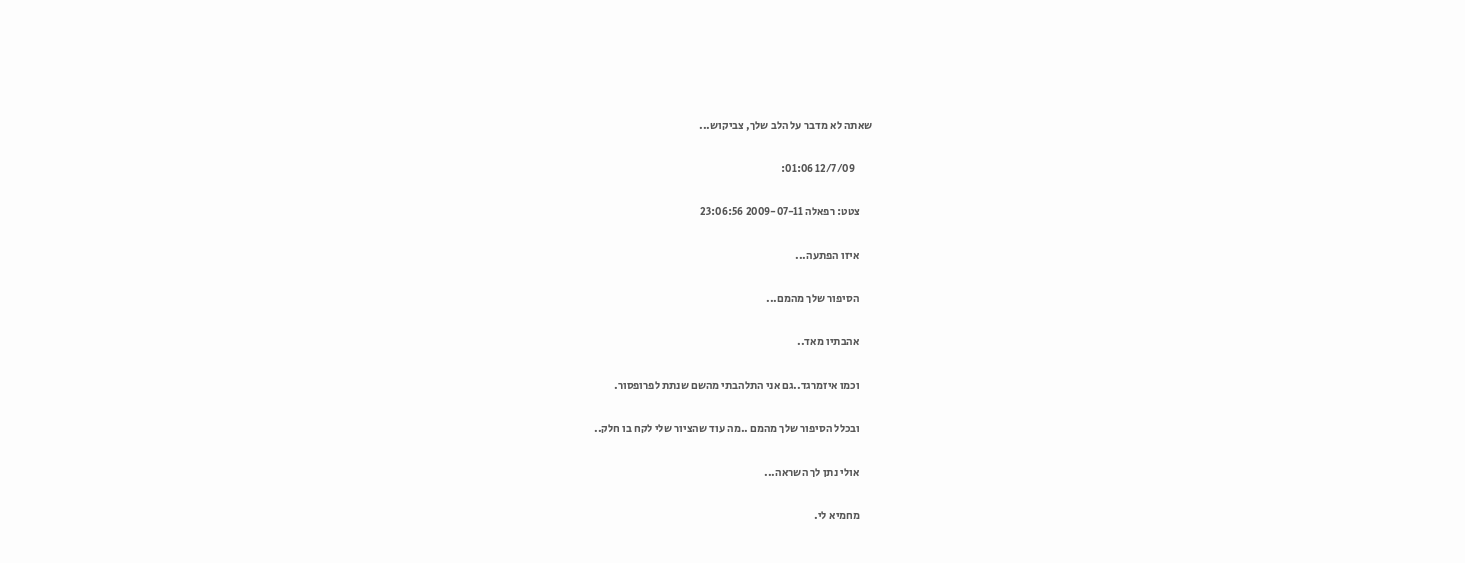שאתה לא מדבר על הלב שלך, צביקוש...

        12/7/09 01:06:

      צטט: רפאלה 2009-07-11 23:06:56

      איזו הפתעה...

      הסיפור שלך מהמם...

      אהבתיו מאד..

      וכמו איזמרגד..גם אני התלהבתי מהשם שנתת לפרופסור.

      ובכלל הסיפור שלך מהמם ..מה עוד שהציור שלי לקח בו חלק..

      אולי נתן לך השראה...

      מחמיא לי.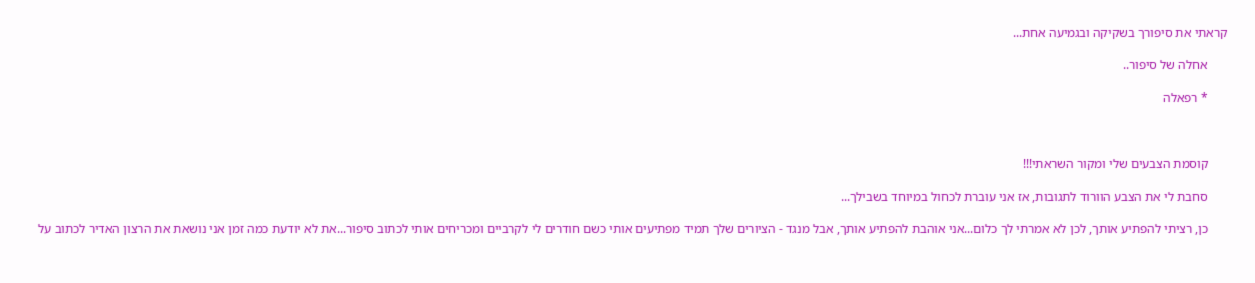קראתי את סיפורך בשקיקה ובגמיעה אחת...

      אחלה של סיפור..

      * רפאלה



      קוסמת הצבעים שלי ומקור השראתי!!!

      סחבת לי את הצבע הוורוד לתגובות, אז אני עוברת לכחול במיוחד בשבילך...

      כן, רציתי להפתיע אותך, לכן לא אמרתי לך כלום...אני אוהבת להפתיע אותך, אבל מנגד - הציורים שלך תמיד מפתיעים אותי כשם חודרים לי לקרביים ומכריחים אותי לכתוב סיפור...את לא יודעת כמה זמן אני נושאת את הרצון האדיר לכתוב על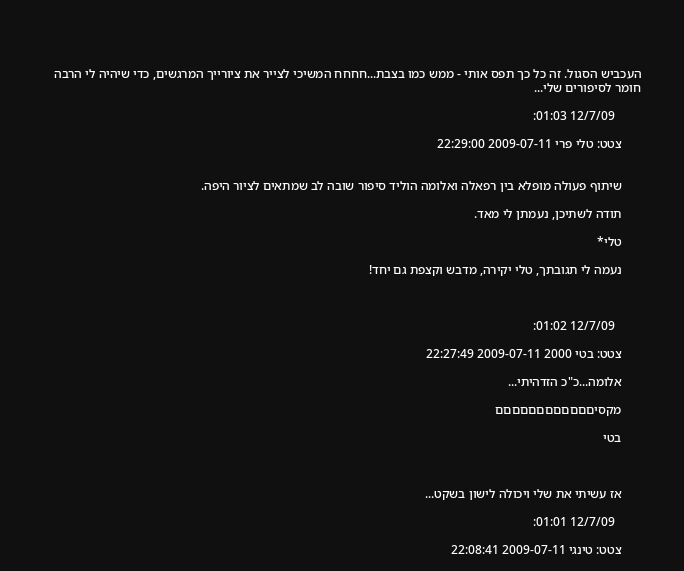העכביש הסגול. זה כל כך תפס אותי - ממש כמו בצבת...חחחח המשיכי לצייר את ציורייך המרגשים, כדי שיהיה לי הרבה חומר לסיפורים שלי...

        12/7/09 01:03:

      צטט: טלי פרי 2009-07-11 22:29:00


      שיתוף פעולה מופלא בין רפאלה ואלומה הוליד סיפור שובה לב שמתאים לציור היפה.

      תודה לשתיכן, נעמתן לי מאד.

      טלי*

      נעמה לי תגובתך, טלי יקירה, מדבש וקצפת גם יחד!



        12/7/09 01:02:

      צטט: בטי 2000 2009-07-11 22:27:49

      אלומה...כ"כ הזדהיתי...

      מקסיםםםםםםםםםםםם

      בטי



      אז עשיתי את שלי ויכולה לישון בשקט...

        12/7/09 01:01:

      צטט: טינגי 2009-07-11 22:08:41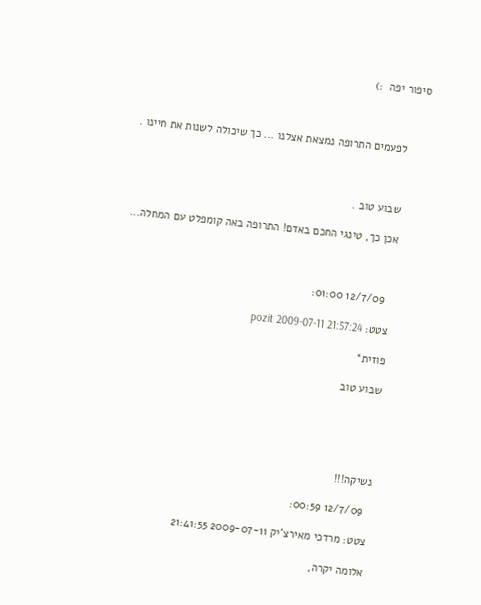סיפור יפה  :)



      לפעמים התרופה נמצאת אצלנו ... כך שיכולה לשנות את חיינו .



      שבוע טוב .

      אכן כך, טינגי החכם באדם! התרופה באה קומפלט עם המחלה...



        12/7/09 01:00:

      צטט: pozit 2009-07-11 21:57:24

      פוזית*

      שבוע טוב





      נשיקה!!!

        12/7/09 00:59:

      צטט: מרדכי מאירצ'יק 2009-07-11 21:41:55

      אלומה יקרה,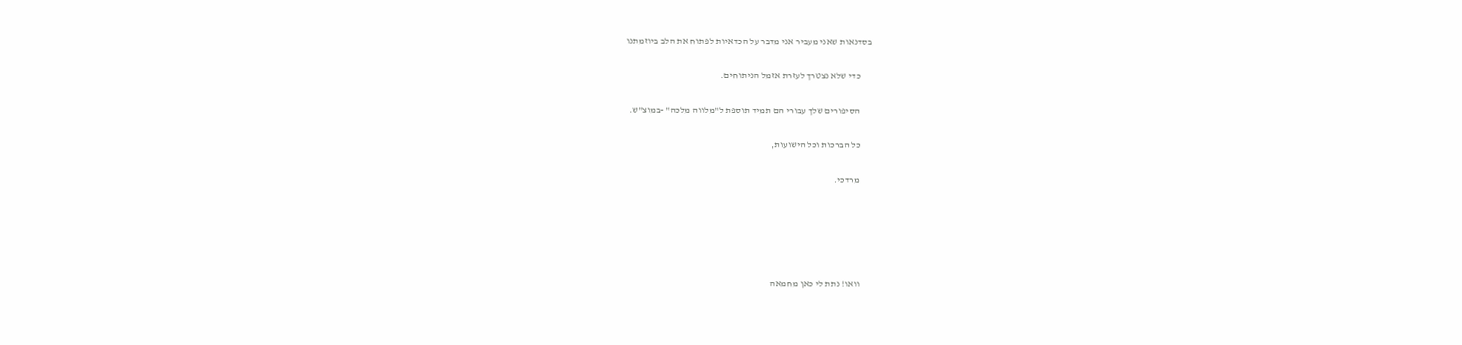בסדנאות שאני מעביר אני מדבר על הכדאיות לפתוח את הלב ביוזמתנו

      כדי שלא נצטרך לעזרת אזמל הניתוחים.

      הסיפורים שלך עבורי הם תמיד תוספת ל"מלווה מלכה" -במוצ"ש.

      כל הברכות וכל הישועות,

      מרדכי.





      וואו! נתת לי כאן מחמאה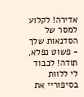אדירה! לקלוע למסר של הסדנאות שלך - פשוט נפלא, תודה! לכבוד לי ללוות בסיפוריי את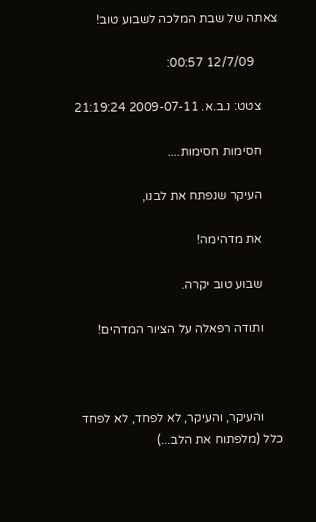צאתה של שבת המלכה לשבוע טוב!

        12/7/09 00:57:

      צטט: נ.ב.א. 2009-07-11 21:19:24

      חסימות חסימות....

      העיקר שנפתח את לבנו,

      את מדהימה!

      שבוע טוב יקרה.

      ותודה רפאלה על הציור המדהים!



      והעיקר, והעיקר, לא לפחד, לא לפחד כלל (מלפתוח את הלב...)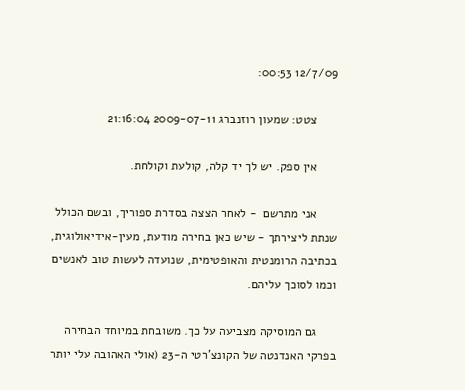12/7/09 00:53:

      צטט: שמעון רוזנברג 2009-07-11 21:16:04

      אין ספק. יש לך יד קלה, קולעת וקולחת.

      אני מתרשם  - לאחר הצצה בסדרת ספוריך, ובשם הכולל שנתת ליצירתך - שיש כאן בחירה מודעת, מעין-אידיאולוגית, בכתיבה הרומנטית והאופטימית, שנועדה לעשות טוב לאנשים וכמו לסוכך עליהם.

      גם המוסיקה מצביעה על כך. משובחת במיוחד הבחירה בפרקי האנדנטה של הקונצ'רטי ה-23 (אולי האהובה עלי יותר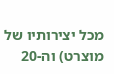מכל יצירותיו של מוצרט) וה-20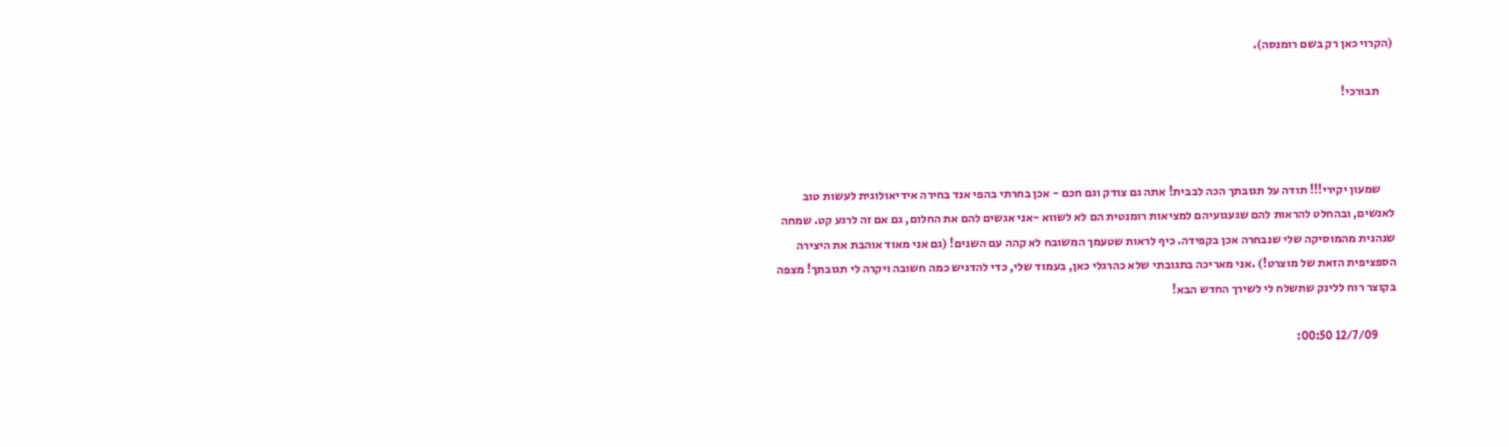(הקרוי כאן רק בשם רומנסה).

      תבורכי!



      שמעון יקירי!!! תודה על תגובתך הכה לבבית! אתה גם צודק וגם חכם - אכן בחרתי בהפי אנד בחירה אידיאולוגית לעשות טוב לאנשים, ובהחלט להראות להם שגעגועיהם למציאות רומנטית הם לא לשווא -אני אגשים להם את החלום, גם אם זה לרגע קט. שמחה שנהנית מהמוסיקה שלי שנבחרה אכן בקפידה. כיף לראות שטעמך המשובח לא קהה עם השנים! (גם אני מאוד אוהבת את היצירה הספציפית הזאת של מוצרט!) .אני מאריכה בתגובתי שלא כהרגלי כאן, בעמוד שלי, כדי להדגיש כמה חשובה ויקרה לי תגובתך! מצפה בקוצר רוח ללינק שתשלח לי לשירך החדש הבא!

        12/7/09 00:50: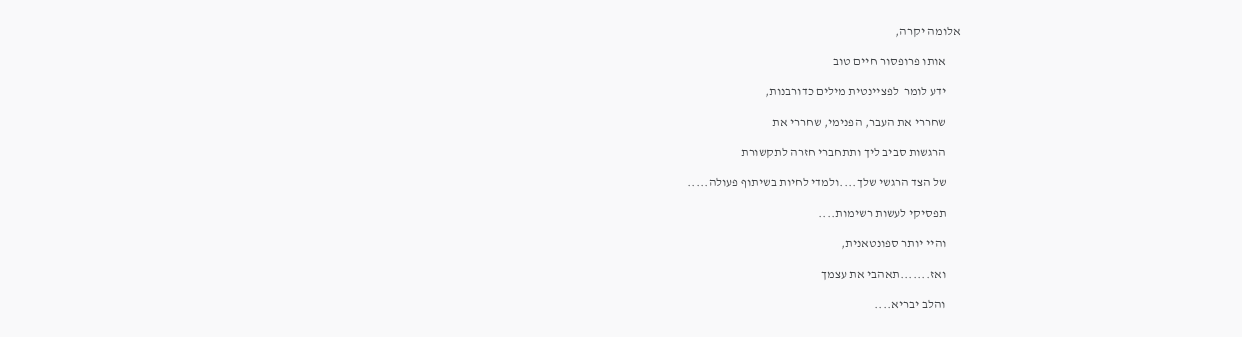אלומה יקרה,

      אותו פרופסור חיים טוב

      ידע לומר  לפציינטית מילים כדורבנות,

      שחררי את העבר, הפנימי, שחררי את

      הרגשות סביב ליך ותתחברי חזרה לתקשורת

      של הצד הרגשי שלך....ולמדי לחיות בשיתוף פעולה.....

      תפסיקי לעשות רשימות....

      והיי יותר ספונטאנית,

      ואז.......תאהבי את עצמך

      והלב יבריא....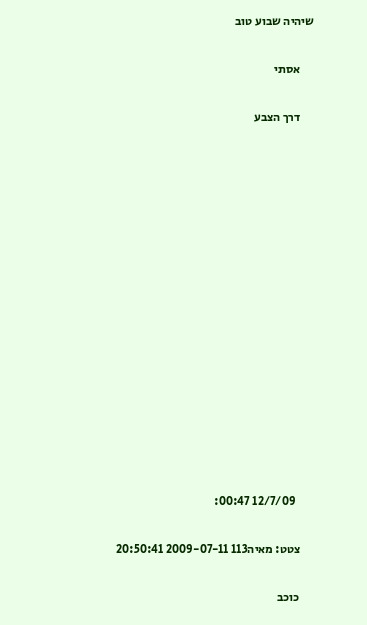שיהיה שבוע טוב

      אסתי

      דרך הצבע















        12/7/09 00:47:

      צטט: מאיה113 2009-07-11 20:50:41

      כוכב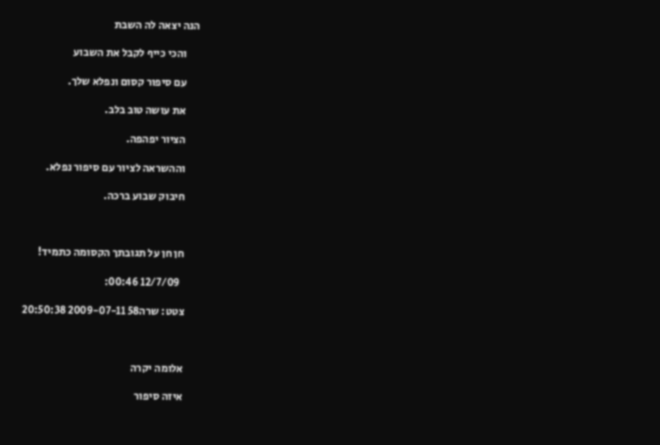הנה יצאה לה השבת

      והכי כייף לקבל את השבוע

      עם סיפור קסום ונפלא שלך.

      את עושה טוב בלב.

      הציור יפהפה.

      וההשראה לציור עם סיפור נפלא.

      חיבוק שבוע ברכה.



      חן חן על תגובתך הקסומה כתמיד!

        12/7/09 00:46:

      צטט: שרה58 2009-07-11 20:50:38



      אלומה יקרה

      איזה סיפור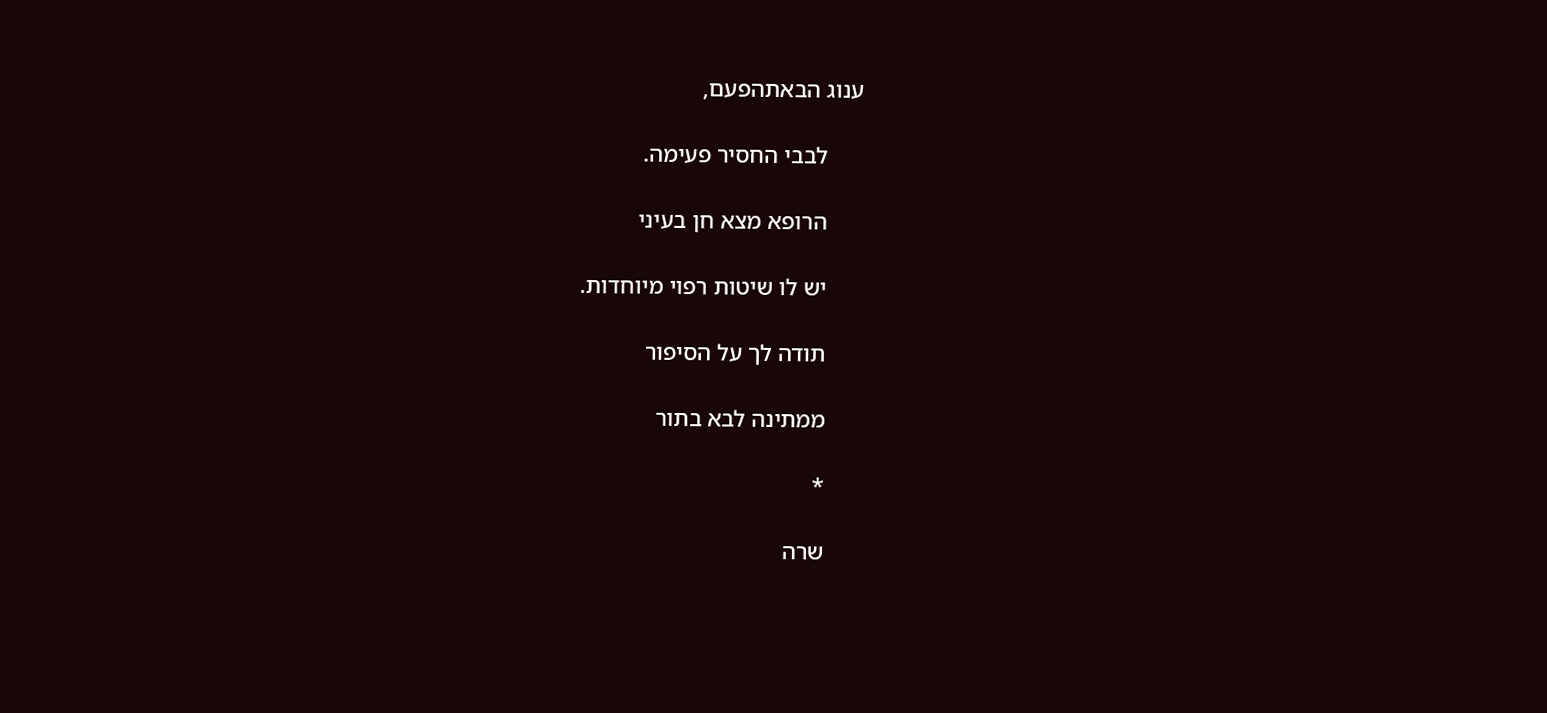ענוג הבאתהפעם,

      לבבי החסיר פעימה.

      הרופא מצא חן בעיני

      יש לו שיטות רפוי מיוחדות.

      תודה לך על הסיפור

      ממתינה לבא בתור

      *

      שרה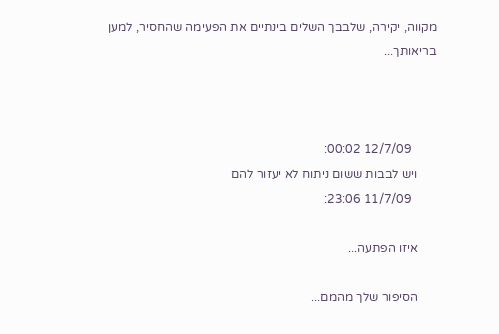מקווה, יקירה, שלבבך השלים בינתיים את הפעימה שהחסיר, למען בריאותך...



        12/7/09 00:02:
      ויש לבבות ששום ניתוח לא יעזור להם
        11/7/09 23:06:

      איזו הפתעה...

      הסיפור שלך מהמם...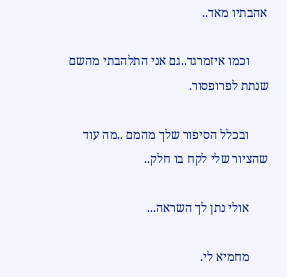אהבתיו מאד..

      וכמו איזמרגד..גם אני התלהבתי מהשם שנתת לפרופסור.

      ובכלל הסיפור שלך מהמם ..מה עוד שהציור שלי לקח בו חלק..

      אולי נתן לך השראה...

      מחמיא לי.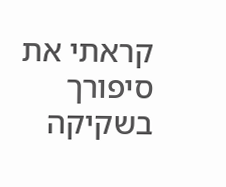קראתי את סיפורך בשקיקה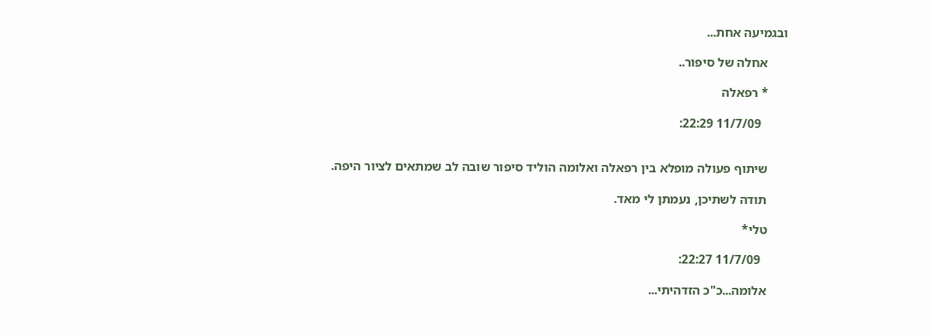ובגמיעה אחת...

      אחלה של סיפור..

      * רפאלה

        11/7/09 22:29:


      שיתוף פעולה מופלא בין רפאלה ואלומה הוליד סיפור שובה לב שמתאים לציור היפה.

      תודה לשתיכן, נעמתן לי מאד.

      טלי*

        11/7/09 22:27:

      אלומה...כ"כ הזדהיתי...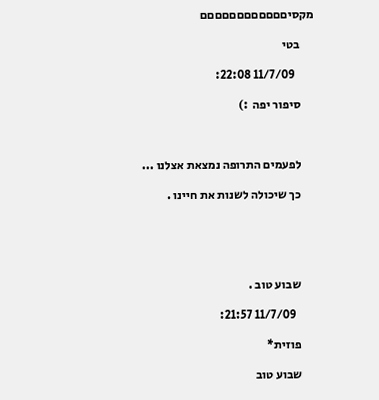מקסיםםםםםםםםםםםם

      בטי

        11/7/09 22:08:

      סיפור יפה  :)



      לפעמים התרופה נמצאת אצלנו ...

      כך שיכולה לשנות את חיינו .





      שבוע טוב .

        11/7/09 21:57:

      פוזית*

      שבוע טוב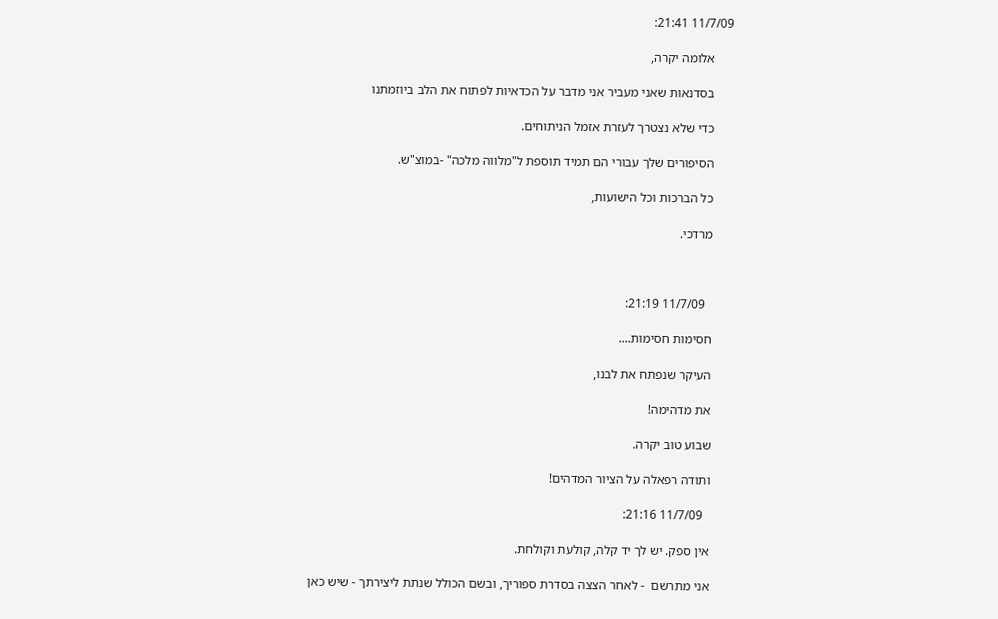11/7/09 21:41:

      אלומה יקרה,

      בסדנאות שאני מעביר אני מדבר על הכדאיות לפתוח את הלב ביוזמתנו

      כדי שלא נצטרך לעזרת אזמל הניתוחים.

      הסיפורים שלך עבורי הם תמיד תוספת ל"מלווה מלכה" -במוצ"ש.

      כל הברכות וכל הישועות,

      מרדכי.



        11/7/09 21:19:

      חסימות חסימות....

      העיקר שנפתח את לבנו,

      את מדהימה!

      שבוע טוב יקרה.

      ותודה רפאלה על הציור המדהים!

        11/7/09 21:16:

      אין ספק. יש לך יד קלה, קולעת וקולחת.

      אני מתרשם  - לאחר הצצה בסדרת ספוריך, ובשם הכולל שנתת ליצירתך - שיש כאן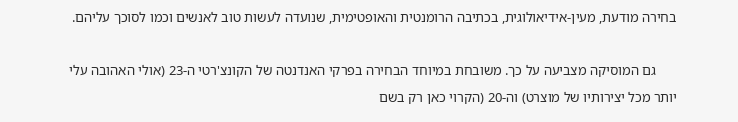בחירה מודעת, מעין-אידיאולוגית, בכתיבה הרומנטית והאופטימית, שנועדה לעשות טוב לאנשים וכמו לסוכך עליהם.

      גם המוסיקה מצביעה על כך. משובחת במיוחד הבחירה בפרקי האנדנטה של הקונצ'רטי ה-23 (אולי האהובה עלי יותר מכל יצירותיו של מוצרט) וה-20 (הקרוי כאן רק בשם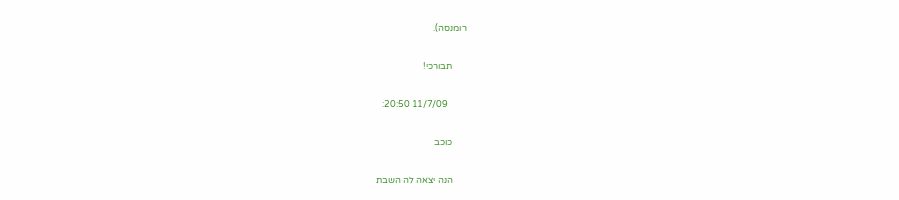רומנסה).

      תבורכי!

        11/7/09 20:50:

      כוכב

      הנה יצאה לה השבת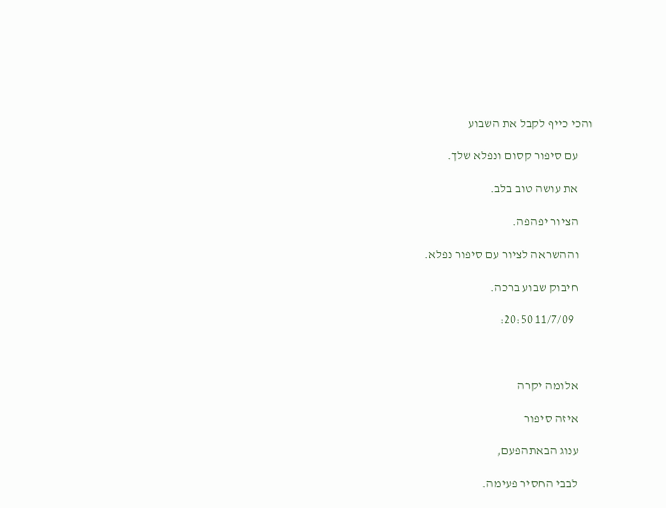והכי כייף לקבל את השבוע

      עם סיפור קסום ונפלא שלך.

      את עושה טוב בלב.

      הציור יפהפה.

      וההשראה לציור עם סיפור נפלא.

      חיבוק שבוע ברכה.

        11/7/09 20:50:



      אלומה יקרה

      איזה סיפור

      ענוג הבאתהפעם,

      לבבי החסיר פעימה.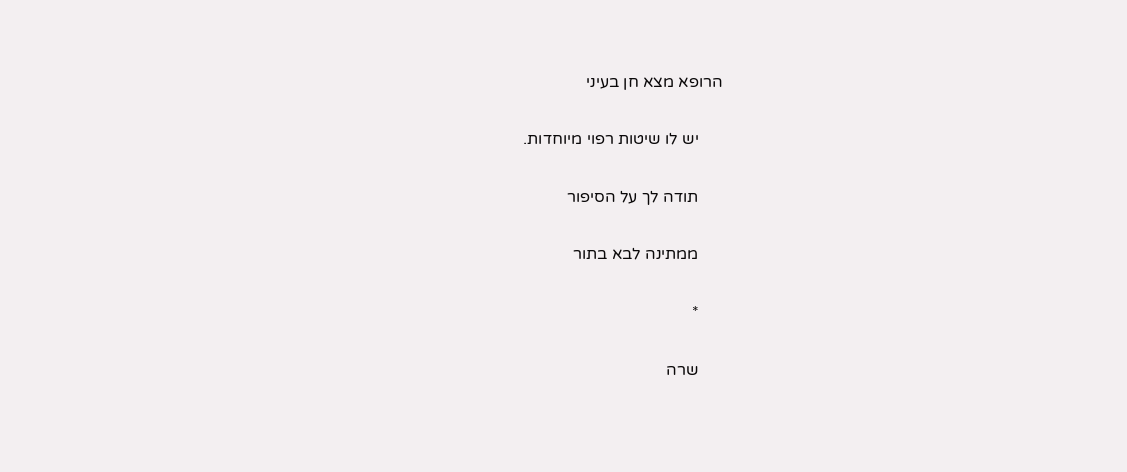הרופא מצא חן בעיני

      יש לו שיטות רפוי מיוחדות.

      תודה לך על הסיפור

      ממתינה לבא בתור

      *

      שרה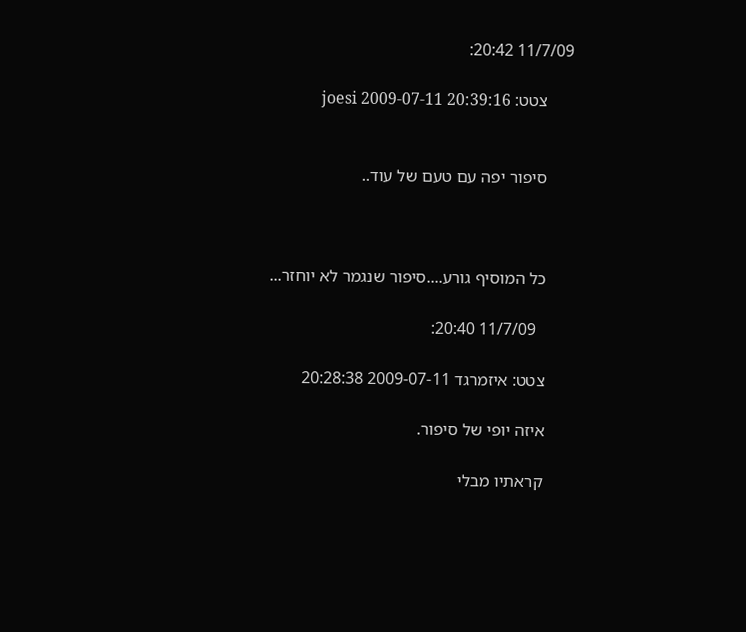11/7/09 20:42:

      צטט: joesi 2009-07-11 20:39:16


      סיפור יפה עם טעם של עוד..



      כל המוסיף גורע....סיפור שנגמר לא יוחזר...

        11/7/09 20:40:

      צטט: איזמרגד 2009-07-11 20:28:38

      איזה יופי של סיפור.

      קראתיו מבלי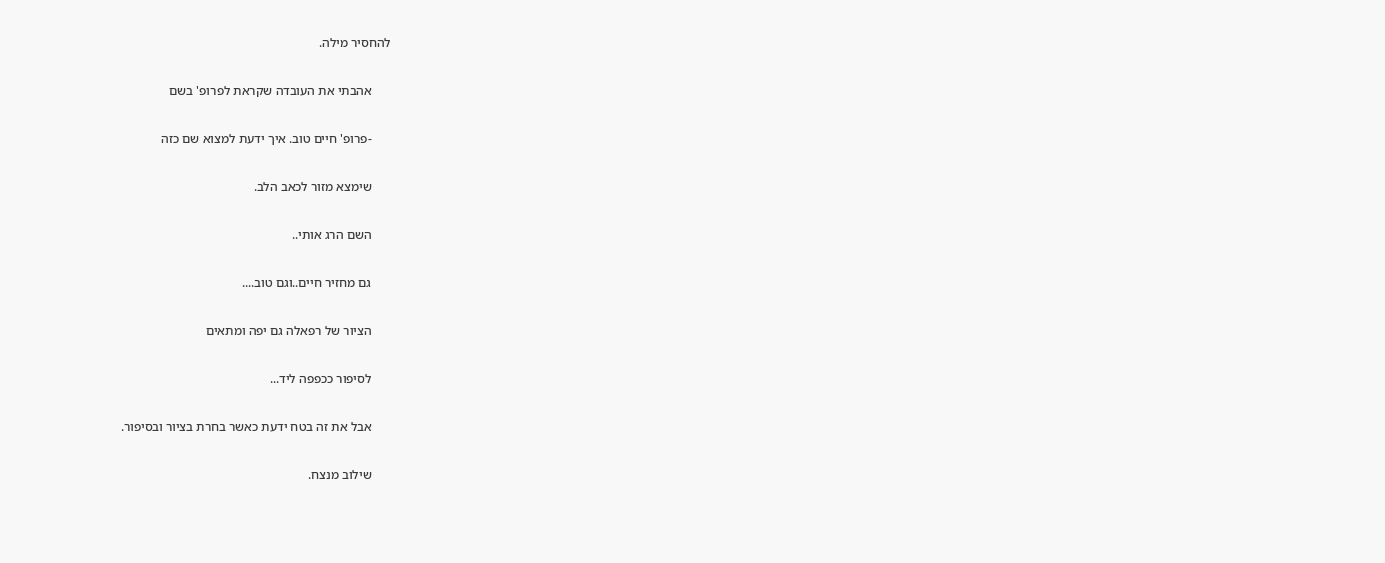להחסיר מילה.

      אהבתי את העובדה שקראת לפרופ' בשם

      -פרופ' חיים טוב. איך ידעת למצוא שם כזה

      שימצא מזור לכאב הלב.

      השם הרג אותי..

      גם מחזיר חיים..וגם טוב....

      הציור של רפאלה גם יפה ומתאים

      לסיפור ככפפה ליד...

      אבל את זה בטח ידעת כאשר בחרת בציור ובסיפור.

      שילוב מנצח.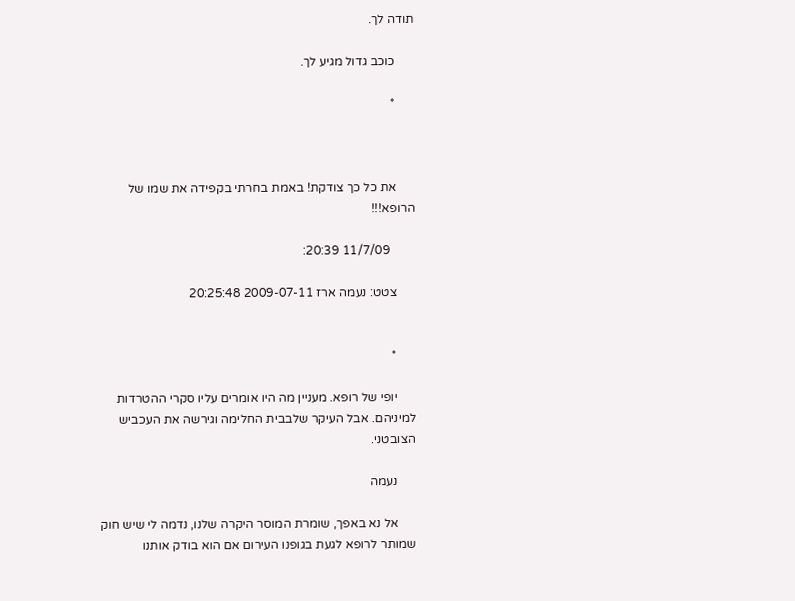תודה לך.

      כוכב גדול מגיע לך.

      *



      את כל כך צודקת! באמת בחרתי בקפידה את שמו של הרופא!!!

        11/7/09 20:39:

      צטט: נעמה ארז 2009-07-11 20:25:48


      *

      יופי של רופא. מעניין מה היו אומרים עליו סקרי ההטרדות למיניהם. אבל העיקר שלבבית החלימה וגירשה את העכביש הצובטני.

      נעמה

      אל נא באפך, שומרת המוסר היקרה שלנו, נדמה לי שיש חוק שמותר לרופא לגעת בגופנו העירום אם הוא בודק אותנו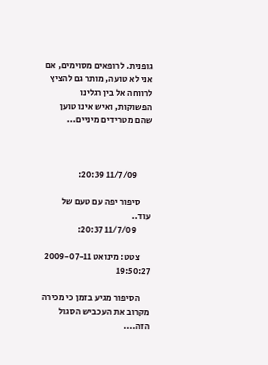גופנית. לרופאים מסוימים, אם אני לא טועה, מותר גם להציץ לרווחה אל בין רגלינו הפשוקות, ואיש אינו טוען שהם מטרידים מיניים...



        11/7/09 20:39:

      סיפור יפה עם טעם של עוד..
        11/7/09 20:37:

      צטט: מינואט 2009-07-11 19:50:27

      הסיפור מגיע בזמן כי מכירה מקרוב את העכביש הסגול הזה....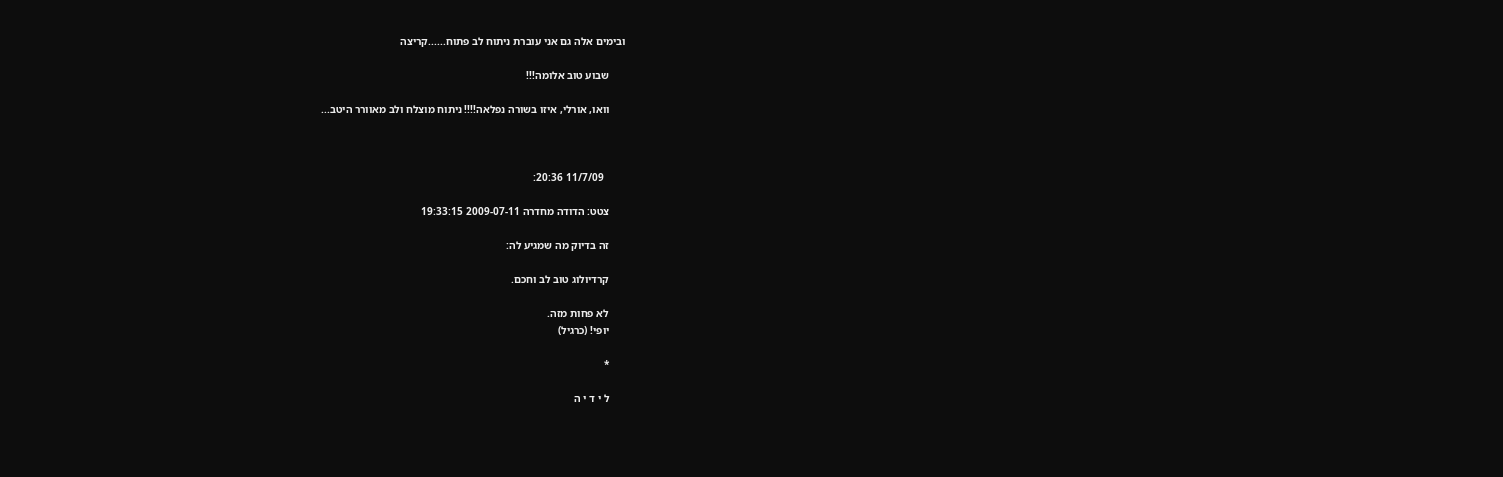ובימים אלה גם אני עוברת ניתוח לב פתוח......קריצה

      שבוע טוב אלומה!!!

      וואו, אורלי, איזו בשורה נפלאה!!!! ניתוח מוצלח ולב מאוורר היטב...



        11/7/09 20:36:

      צטט: הדודה מחדרה 2009-07-11 19:33:15

      זה בדיוק מה שמגיע לה:

      קרדיולוג טוב לב וחכם.

      לא פחות מזה.
      יופי! (כרגיל)

      *

      ל י ד י ה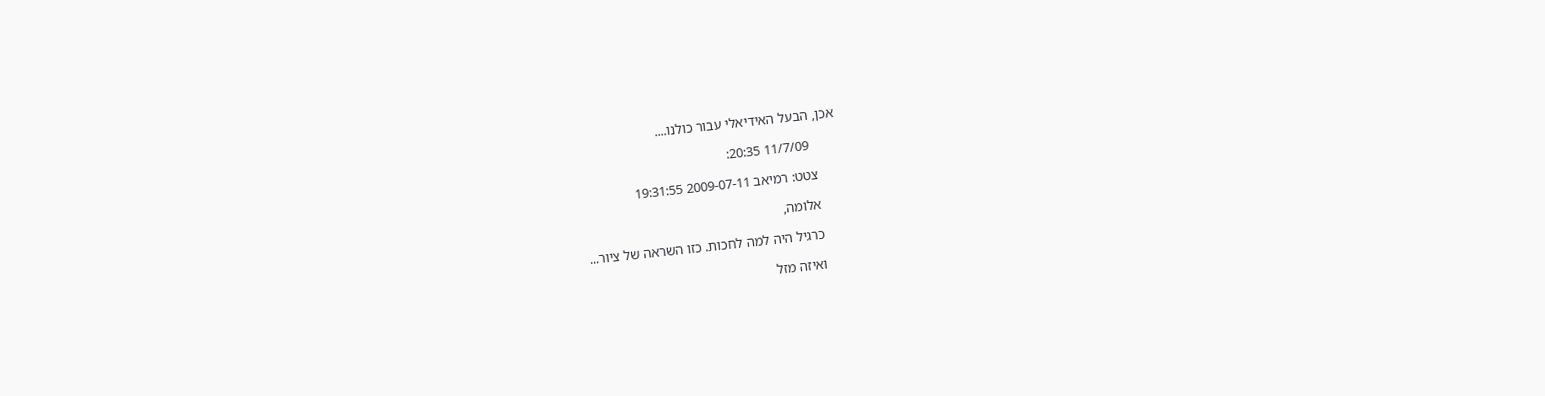אכן, הבעל האידיאלי עבור כולנו....

        11/7/09 20:35:

      צטט: רמיאב 2009-07-11 19:31:55

      אלומה,

      כרגיל היה למה לחכות. כזו השראה של ציור...

      ואיזה מזל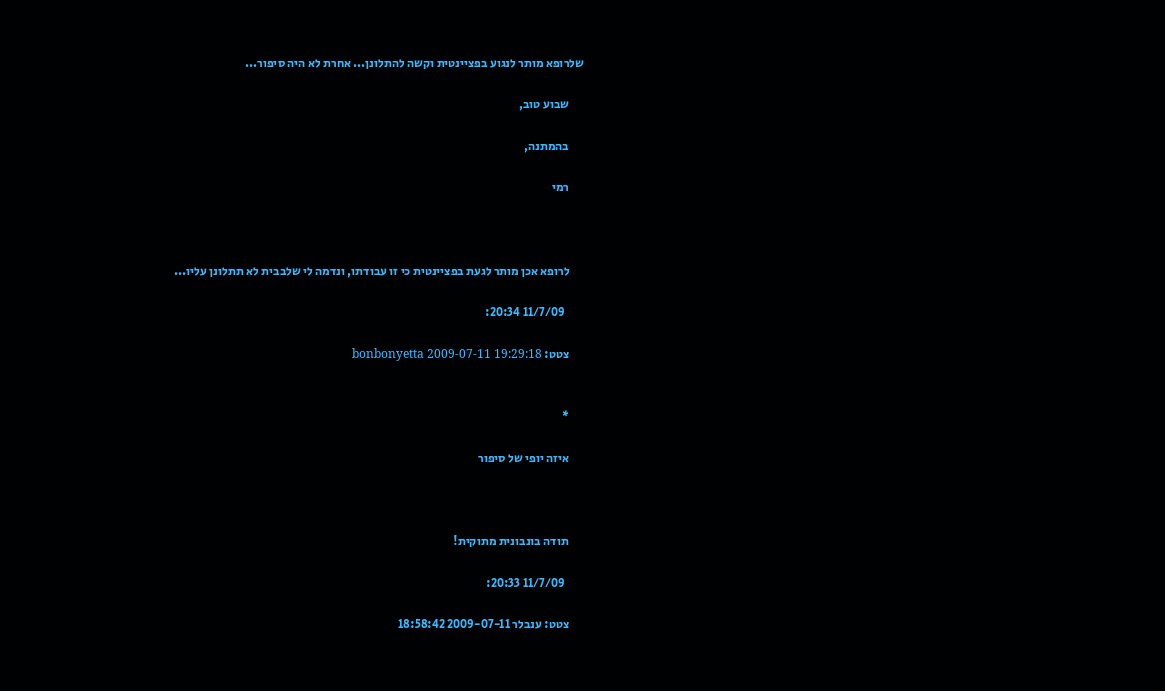שלרופא מותר לנגוע בפציינטית וקשה להתלונן... אחרת לא היה סיפור...

      שבוע טוב,

      בהמתנה,

      רמי



      לרופא אכן מותר לגעת בפציינטית כי זו עבודתו, ונדמה לי שלבבית לא תתלונן עליו...

        11/7/09 20:34:

      צטט: bonbonyetta 2009-07-11 19:29:18


      *

      איזה יופי של סיפור



      תודה בונבונית מתוקית!

        11/7/09 20:33:

      צטט: ענבלר 2009-07-11 18:58:42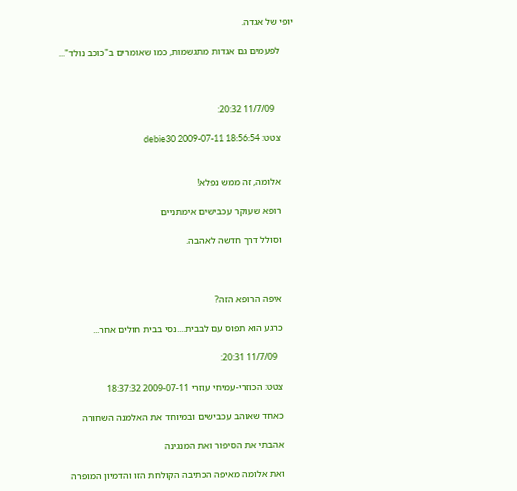יופי של אגדה.

      לפעמים גם אגדות מתגשמות, כמו שאומרים ב"כוכב נולד"...



        11/7/09 20:32:

      צטט: debie30 2009-07-11 18:56:54


      אלומה, זה ממש נפלא!

      רופא שעוקר עכבישים אימתניים

      וסולל דרך חדשה לאהבה.



      איפה הרופא הזה?

      כרגע הוא תפוס עם לבבית....נסי בבית חולים אחר...

        11/7/09 20:31:

      צטט: הכוזרי-עמיחי עוזרי 2009-07-11 18:37:32

      כאחד שאוהב עכבישים ובמיוחד את האלמנה השחורה

      אהבתי את הסיפור ואת המנגינה

      ואת אלומה מאיפה הכתיבה הקולחת הזו והדמיון המופרה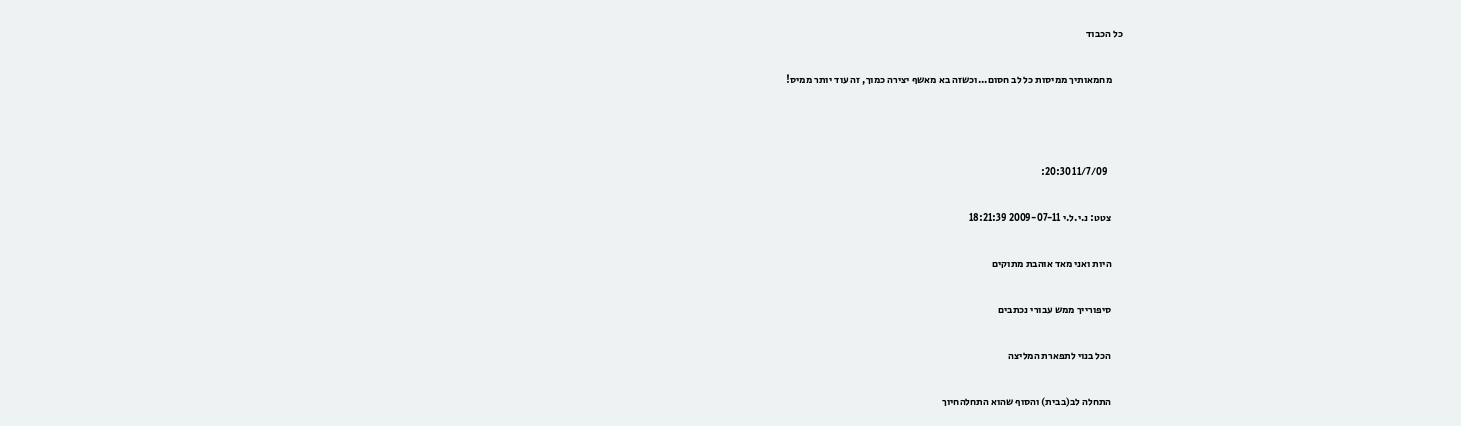כל הכבוד

      מחמאותיך ממיסות כל לב חסום...וכשזה בא מאשף יצירה כמוך, זה עוד יותר ממיס!



        11/7/09 20:30:

      צטט: נ.י.ל.י 2009-07-11 18:21:39

      היות ואני מאד אוהבת מתוקים

      סיפורייך ממש עבורי נכתבים

      הכל בנוי לתפארת המליצה

      התחלה לב(בבית) והסוף שהוא התחלהחיוך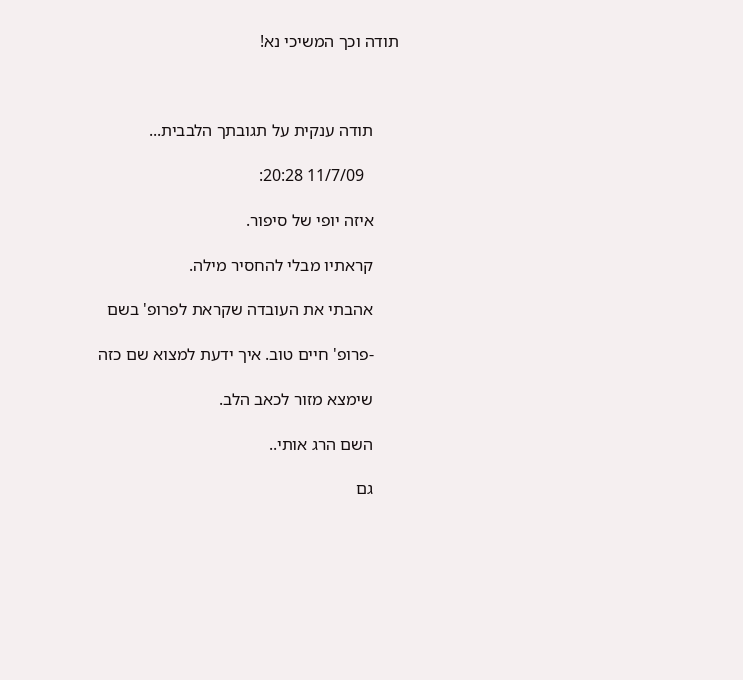תודה וכך המשיכי נא!



      תודה ענקית על תגובתך הלבבית...

        11/7/09 20:28:

      איזה יופי של סיפור.

      קראתיו מבלי להחסיר מילה.

      אהבתי את העובדה שקראת לפרופ' בשם

      -פרופ' חיים טוב. איך ידעת למצוא שם כזה

      שימצא מזור לכאב הלב.

      השם הרג אותי..

      גם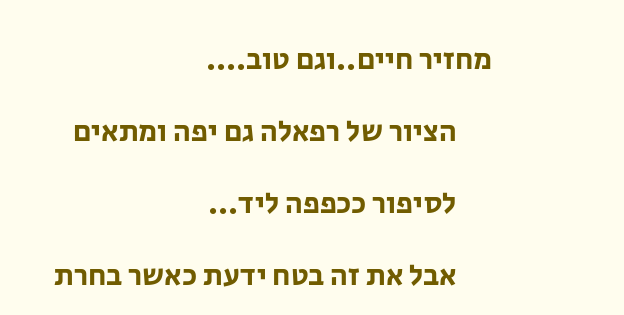מחזיר חיים..וגם טוב....

      הציור של רפאלה גם יפה ומתאים

      לסיפור ככפפה ליד...

      אבל את זה בטח ידעת כאשר בחרת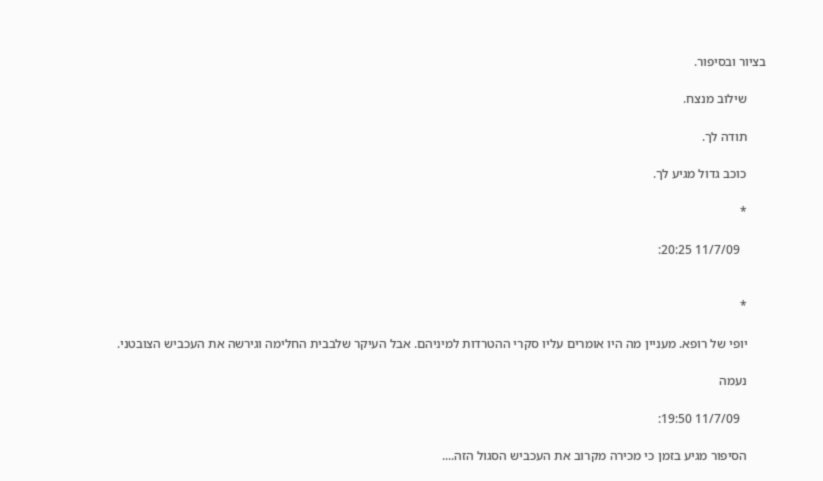בציור ובסיפור.

      שילוב מנצח.

      תודה לך.

      כוכב גדול מגיע לך.

      *

        11/7/09 20:25:


      *

      יופי של רופא. מעניין מה היו אומרים עליו סקרי ההטרדות למיניהם. אבל העיקר שלבבית החלימה וגירשה את העכביש הצובטני.

      נעמה

        11/7/09 19:50:

      הסיפור מגיע בזמן כי מכירה מקרוב את העכביש הסגול הזה....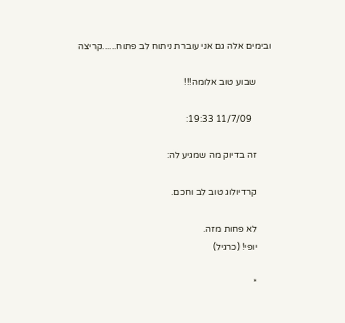ובימים אלה גם אני עוברת ניתוח לב פתוח......קריצה

      שבוע טוב אלומה!!!

        11/7/09 19:33:

      זה בדיוק מה שמגיע לה:

      קרדיולוג טוב לב וחכם.

      לא פחות מזה.
      יופי! (כרגיל)

      *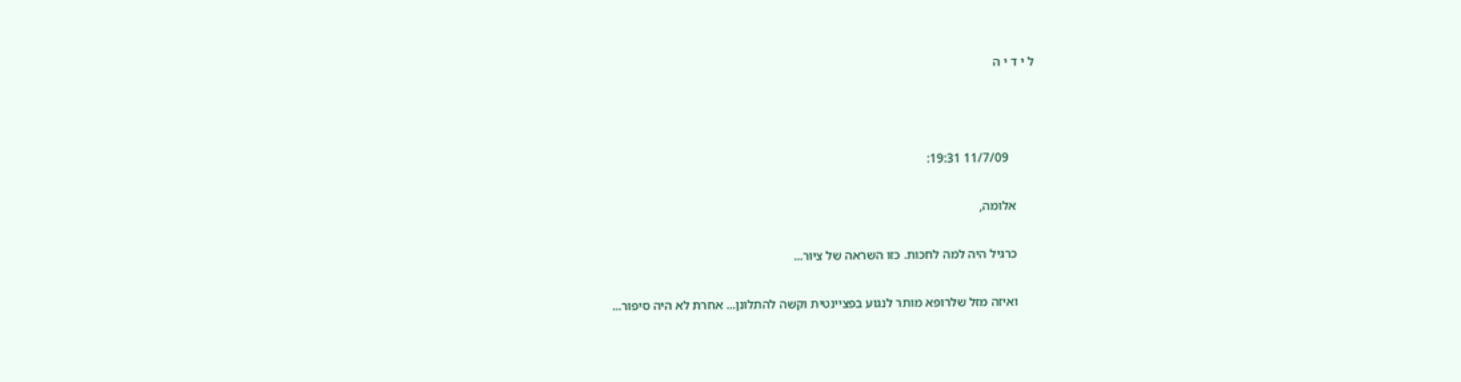ל י ד י ה



        11/7/09 19:31:

      אלומה,

      כרגיל היה למה לחכות. כזו השראה של ציור...

      ואיזה מזל שלרופא מותר לנגוע בפציינטית וקשה להתלונן... אחרת לא היה סיפור...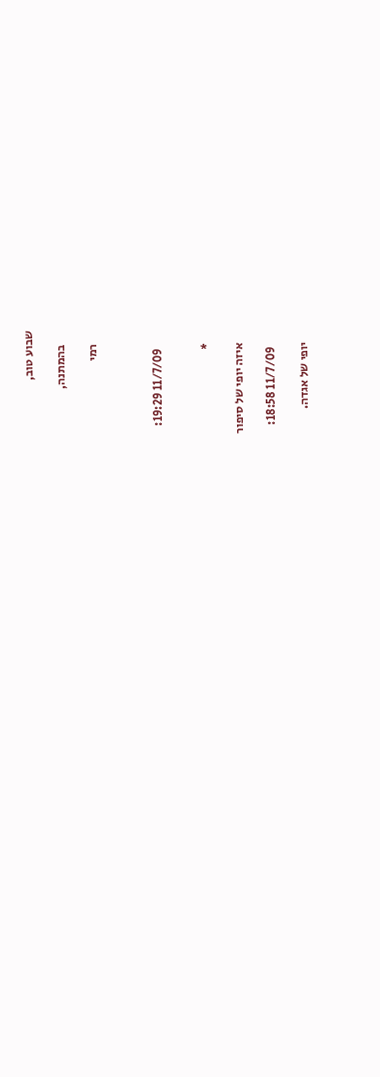שבוע טוב,

      בהמתנה,

      רמי



        11/7/09 19:29:


      *

      איזה יופי של סיפור

        11/7/09 18:58:

      יופי של אגדה.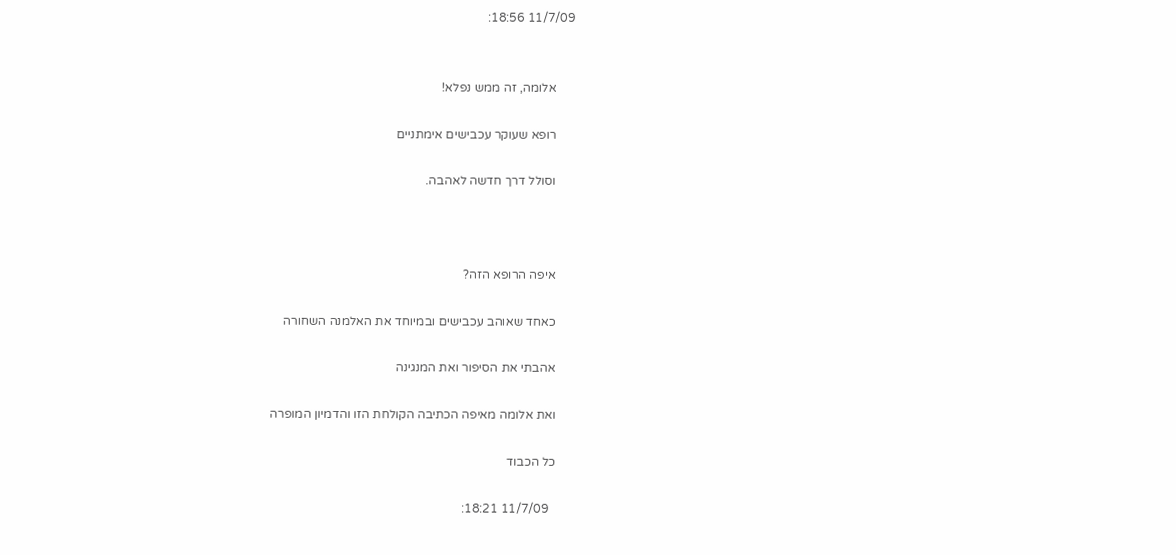11/7/09 18:56:


      אלומה, זה ממש נפלא!

      רופא שעוקר עכבישים אימתניים

      וסולל דרך חדשה לאהבה.



      איפה הרופא הזה?

      כאחד שאוהב עכבישים ובמיוחד את האלמנה השחורה

      אהבתי את הסיפור ואת המנגינה

      ואת אלומה מאיפה הכתיבה הקולחת הזו והדמיון המופרה

      כל הכבוד

        11/7/09 18:21: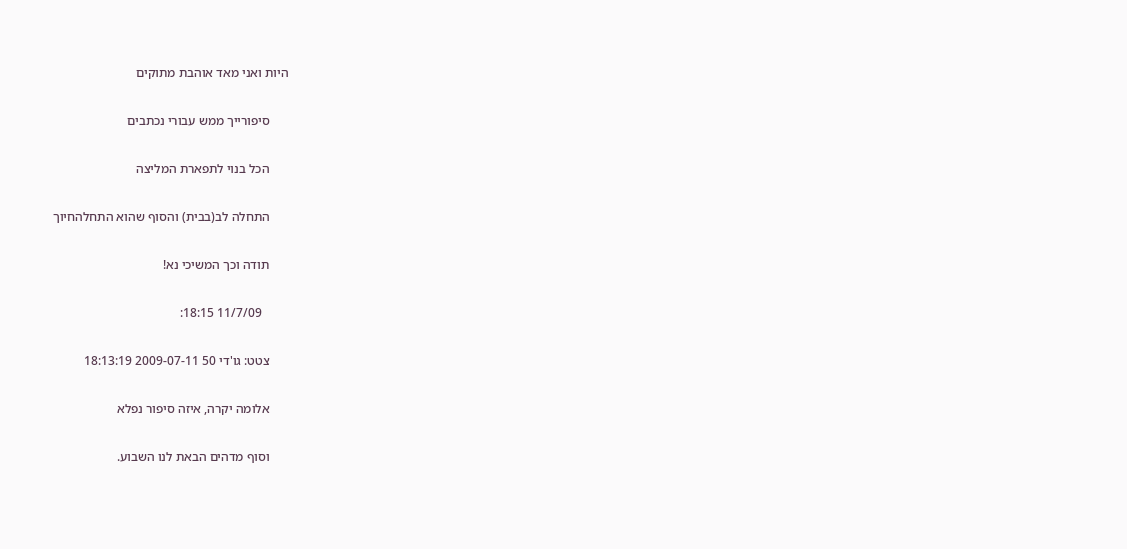היות ואני מאד אוהבת מתוקים

      סיפורייך ממש עבורי נכתבים

      הכל בנוי לתפארת המליצה

      התחלה לב(בבית) והסוף שהוא התחלהחיוך

      תודה וכך המשיכי נא!

        11/7/09 18:15:

      צטט: גו'די 50 2009-07-11 18:13:19

      אלומה יקרה, איזה סיפור נפלא

      וסוף מדהים הבאת לנו השבוע.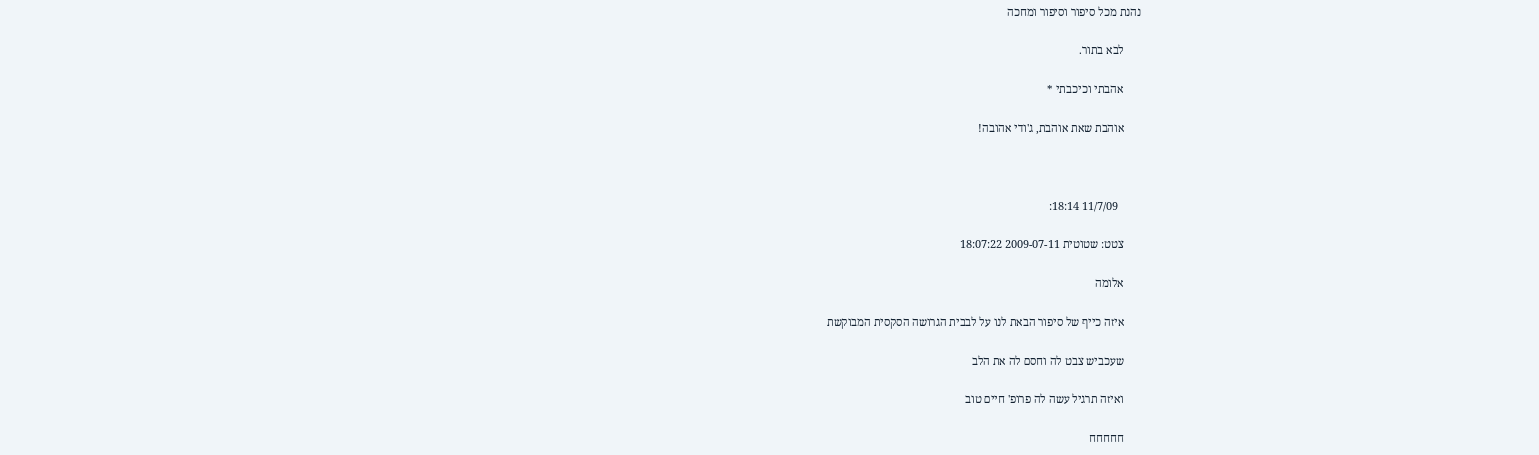נהנת מכל סיפור וסיפור ומחכה

      לבא בתור.

      אהבתי וכיכבתי *

      אוהבת שאת אוהבת, ג'ודי אהובה!



        11/7/09 18:14:

      צטט: שטוטית 2009-07-11 18:07:22

      אלומה

      איזה כייף של סיפור הבאת לנו על לבבית הגרושה הסקסית המבוקשת

      שעכביש צבט לה וחסם לה את הלב

      ואיזה תרגיל עשה לה פרופ' חיים טוב

      חחחחח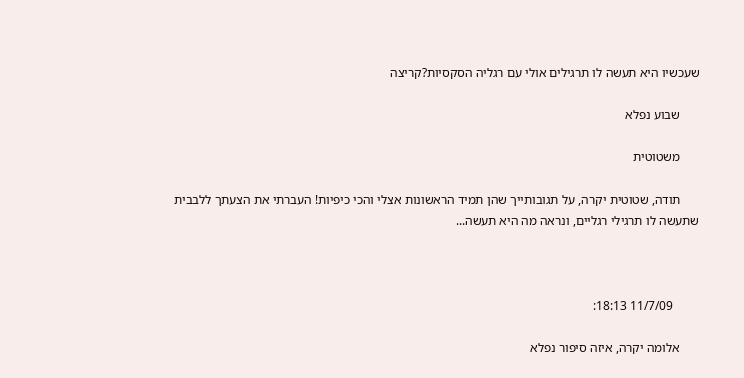שעכשיו היא תעשה לו תרגילים אולי עם רגליה הסקסיות?קריצה

      שבוע נפלא

      משטוטית

      תודה, שטוטית יקרה, על תגובותייך שהן תמיד הראשונות אצלי והכי כיפיות! העברתי את הצעתך ללבבית שתעשה לו תרגילי רגליים, ונראה מה היא תעשה...



        11/7/09 18:13:

      אלומה יקרה, איזה סיפור נפלא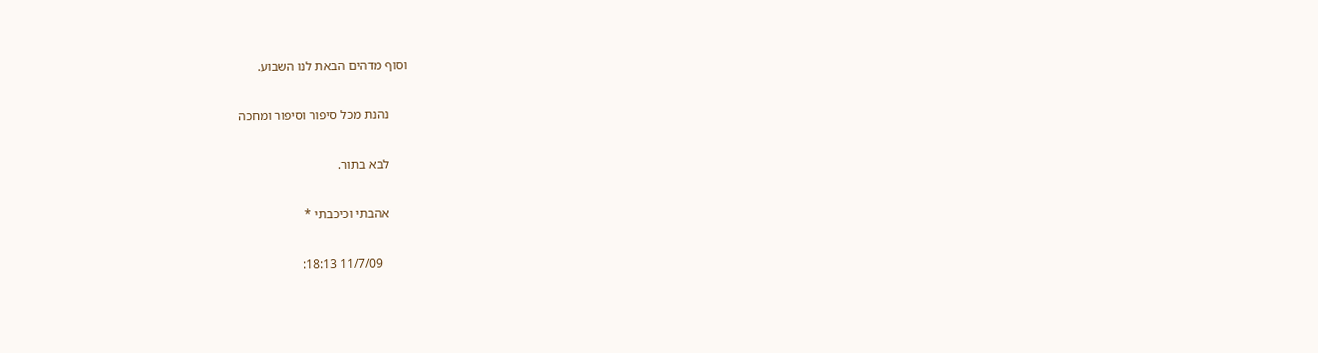וסוף מדהים הבאת לנו השבוע.

      נהנת מכל סיפור וסיפור ומחכה

      לבא בתור.

      אהבתי וכיכבתי *

        11/7/09 18:13: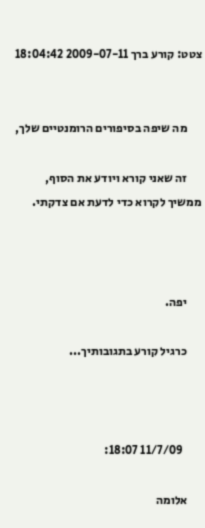צטט: קורע ברך 2009-07-11 18:04:42


      מה שיפה בסיפורים הרומנטיים שלך,

      זה שאני קורא ויודע את הסוף, ממשיך לקרוא כדי לדעת אם צדקתי.



      יפה.

      כרגיל קורע בתגובותיך...



        11/7/09 18:07:

      אלומה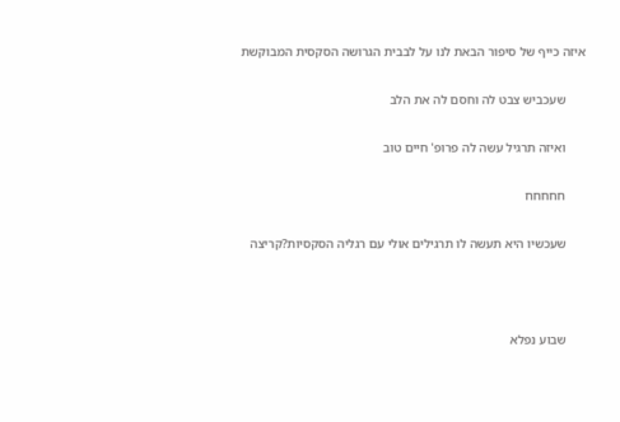איזה כייף של סיפור הבאת לנו על לבבית הגרושה הסקסית המבוקשת

      שעכביש צבט לה וחסם לה את הלב

      ואיזה תרגיל עשה לה פרופ' חיים טוב

      חחחחח

      שעכשיו היא תעשה לו תרגילים אולי עם רגליה הסקסיות?קריצה



      שבוע נפלא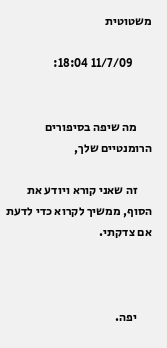משטוטית

        11/7/09 18:04:


      מה שיפה בסיפורים הרומנטיים שלך,

      זה שאני קורא ויודע את הסוף, ממשיך לקרוא כדי לדעת אם צדקתי.



      יפה.